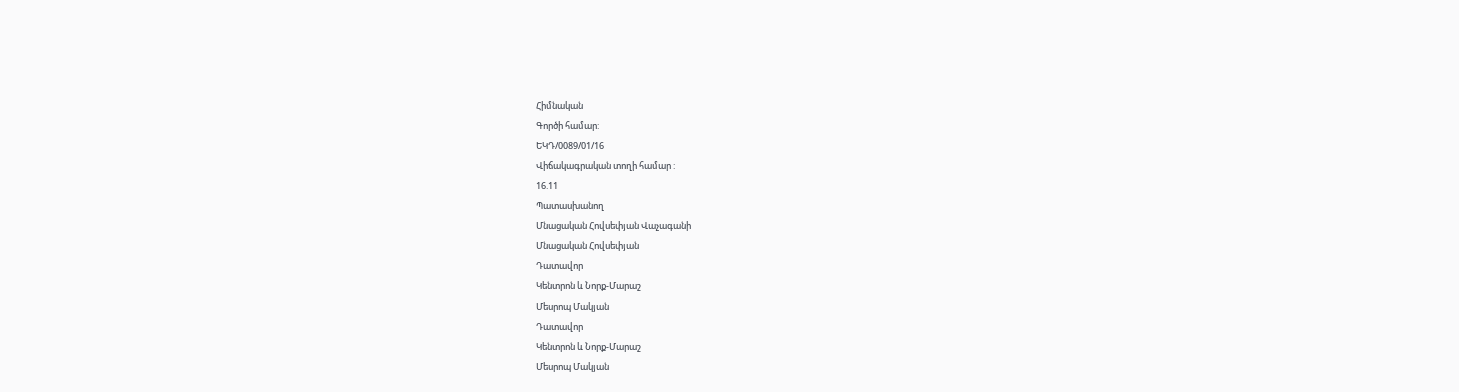Հիմնական
Գործի համար:
ԵԿԴ/0089/01/16
Վիճակագրական տողի համար :
16.11
Պատասխանող
Մնացական Հովսեփյան Վաչագանի
Մնացական Հովսեփյան
Դատավոր
Կենտրոն և Նորք-Մարաշ
Մեսրոպ Մակյան
Դատավոր
Կենտրոն և Նորք-Մարաշ
Մեսրոպ Մակյան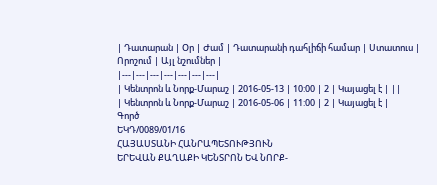| Դատարան | Օր | Ժամ | Դատարանի դահլիճի համար | Ստատուս | Որոշում | Այլ նշումներ |
|---|---|---|---|---|---|---|
| Կենտրոն և Նորք-Մարաշ | 2016-05-13 | 10:00 | 2 | Կայացել է | ||
| Կենտրոն և Նորք-Մարաշ | 2016-05-06 | 11:00 | 2 | Կայացել է |
Գործ
ԵԿԴ/0089/01/16
ՀԱՅԱՍՏԱՆԻ ՀԱՆՐԱՊԵՏՈՒԹՅՈՒՆ
ԵՐԵՎԱՆ ՔԱՂԱՔԻ ԿԵՆՏՐՈՆ ԵՎ ՆՈՐՔ-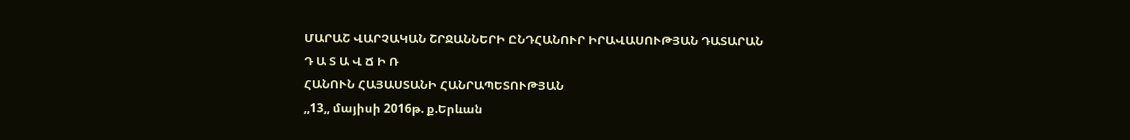ՄԱՐԱՇ ՎԱՐՉԱԿԱՆ ՇՐՋԱՆՆԵՐԻ ԸՆԴՀԱՆՈՒՐ ԻՐԱՎԱՍՈՒԹՅԱՆ ԴԱՏԱՐԱՆ
Դ Ա Տ Ա Վ Ճ Ի Ռ
ՀԱՆՈՒՆ ՀԱՅԱՍՏԱՆԻ ՀԱՆՐԱՊԵՏՈՒԹՅԱՆ
,,13,, մայիսի 2016թ. ք.Երևան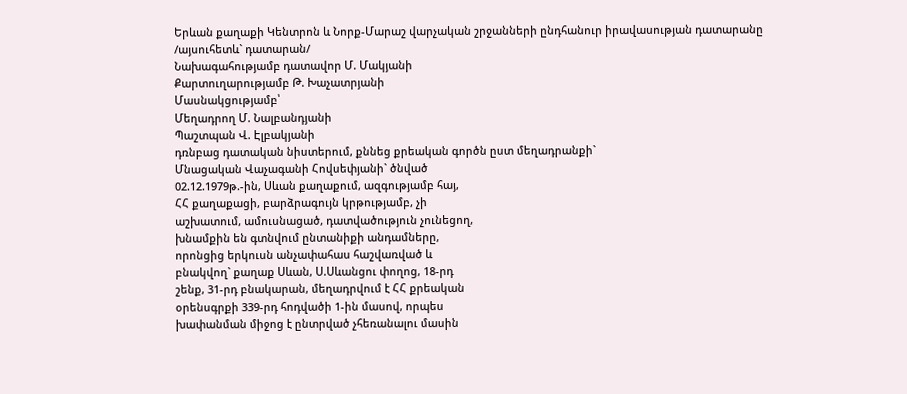Երևան քաղաքի Կենտրոն և Նորք-Մարաշ վարչական շրջանների ընդհանուր իրավասության դատարանը
/այսուհետև` դատարան/
Նախագահությամբ դատավոր Մ. Մակյանի
Քարտուղարությամբ Թ. Խաչատրյանի
Մասնակցությամբ՝
Մեղադրող Մ. Նալբանդյանի
Պաշտպան Վ. Էլբակյանի
դռնբաց դատական նիստերում, քննեց քրեական գործն ըստ մեղադրանքի`
Մնացական Վաչագանի Հովսեփյանի` ծնված
02.12.1979թ.-ին, Սևան քաղաքում, ազգությամբ հայ,
ՀՀ քաղաքացի, բարձրագույն կրթությամբ, չի
աշխատում, ամուսնացած, դատվածություն չունեցող,
խնամքին են գտնվում ընտանիքի անդամները,
որոնցից երկուսն անչափահաս հաշվառված և
բնակվող` քաղաք Սևան, Ս.Սևանցու փողոց, 18-րդ
շենք, 31-րդ բնակարան, մեղադրվում է ՀՀ քրեական
օրենսգրքի 339-րդ հոդվածի 1-ին մասով, որպես
խափանման միջոց է ընտրված չհեռանալու մասին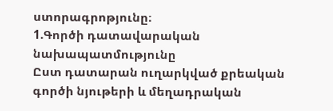ստորագրոթյունը։
1.Գործի դատավարական նախապատմությունը
Ըստ դատարան ուղարկված քրեական գործի նյութերի և մեղադրական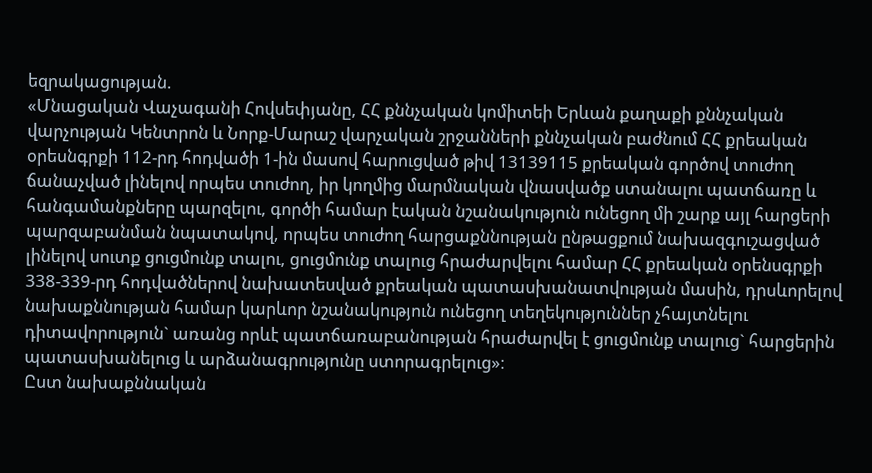եզրակացության.
«Մնացական Վաչագանի Հովսեփյանը, ՀՀ քննչական կոմիտեի Երևան քաղաքի քննչական վարչության Կենտրոն և Նորք-Մարաշ վարչական շրջանների քննչական բաժնում ՀՀ քրեական օրեսնգրքի 112-րդ հոդվածի 1-ին մասով հարուցված թիվ 13139115 քրեական գործով տուժող ճանաչված լինելով որպես տուժող, իր կողմից մարմնական վնասվածք ստանալու պատճառը և հանգամանքները պարզելու, գործի համար էական նշանակություն ունեցող մի շարք այլ հարցերի պարզաբանման նպատակով, որպես տուժող հարցաքննության ընթացքում նախազգուշացված լինելով սուտք ցուցմունք տալու, ցուցմունք տալուց հրաժարվելու համար ՀՀ քրեական օրենսգրքի 338-339-րդ հոդվածներով նախատեսված քրեական պատասխանատվության մասին, դրսևորելով նախաքննության համար կարևոր նշանակություն ունեցող տեղեկություններ չհայտնելու դիտավորություն` առանց որևէ պատճառաբանության հրաժարվել է ցուցմունք տալուց` հարցերին պատասխանելուց և արձանագրությունը ստորագրելուց»։
Ըստ նախաքննական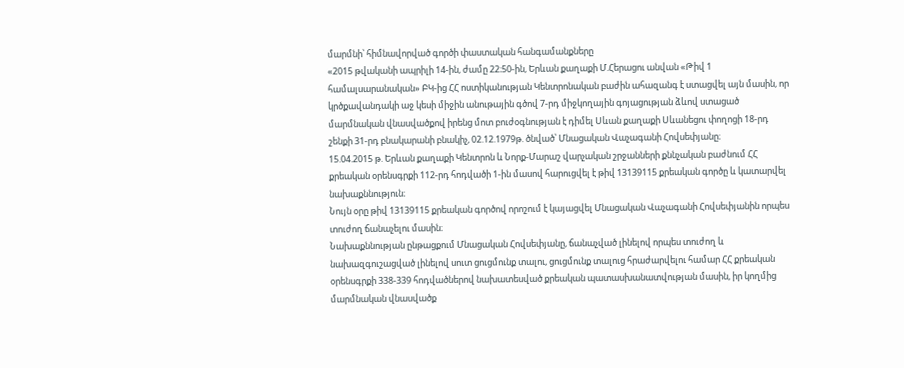մարմնի՝ հիմնավորված գործի փաստական հանգամանքները
«2015 թվականի ապրիլի 14-ին, ժամը 22։50-ին, Երևան քաղաքի Մ.Հերացու անվան «Թիվ 1 համալսարանական» ԲԿ-ից ՀՀ ոստիկանության Կենտրոնական բաժին ահազանգ է ստացվել այն մասին, որ կրծքավանդակի աջ կեսի միջին անութային գծով 7-րդ միջկողային գոյացության ձևով ստացած մարմնական վնասվածքով իրենց մոտ բուժօգնության է դիմել Սևան քաղաքի Սևանեցու փողոցի 18-րդ շենքի 31-րդ բնակարանի բնակիչ, 02.12.1979թ. ծնված՝ Մնացական Վաչագանի Հովսեփյանը։
15.04.2015 թ. Երևան քաղաքի Կենտրոն և Նորք-Մարաշ վարչական շրջանների քննչական բաժնում ՀՀ քրեական օրենսգրքի 112-րդ հոդվածի 1-ին մասով հարուցվել է թիվ 13139115 քրեական գործը և կատարվել նախաքննություն։
Նույն օրը թիվ 13139115 քրեական գործով որոշում է կայացվել Մնացական Վաչագանի Հովսեփյանին որպես տուժող ճանաչելու մասին։
Նախաքննության ընթացքում Մնացական Հովսեփյանը, ճանաչված լինելով որպես տուժող և նախազգուշացված լինելով սուտ ցուցմունք տալու, ցուցմունք տալուց հրաժարվելու համար ՀՀ քրեական օրենսգրքի 338-339 հոդվածներով նախատեսված քրեական պատասխանատվության մասին, իր կողմից մարմնական վնասվածք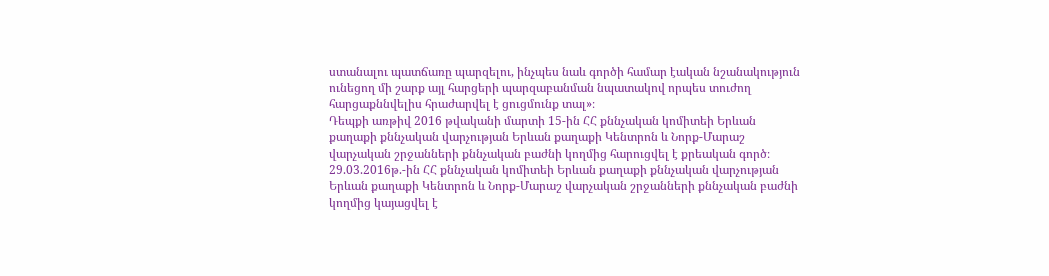ստանալու պատճառը պարզելու, ինչպես նաև գործի համար էական նշանակություն ունեցող մի շարք այլ հարցերի պարզաբանման նպատակով որպես տուժող հարցաքննվելիս հրաժարվել է ցուցմունք տալ»։
Դեպքի առթիվ 2016 թվականի մարտի 15-ին ՀՀ քննչական կոմիտեի Երևան քաղաքի քննչական վարչության Երևան քաղաքի Կենտրոն և Նորք-Մարաշ վարչական շրջանների քննչական բաժնի կողմից հարուցվել է քրեական գործ։
29.03.2016թ.-ին ՀՀ քննչական կոմիտեի Երևան քաղաքի քննչական վարչության Երևան քաղաքի Կենտրոն և Նորք-Մարաշ վարչական շրջանների քննչական բաժնի կողմից կայացվել է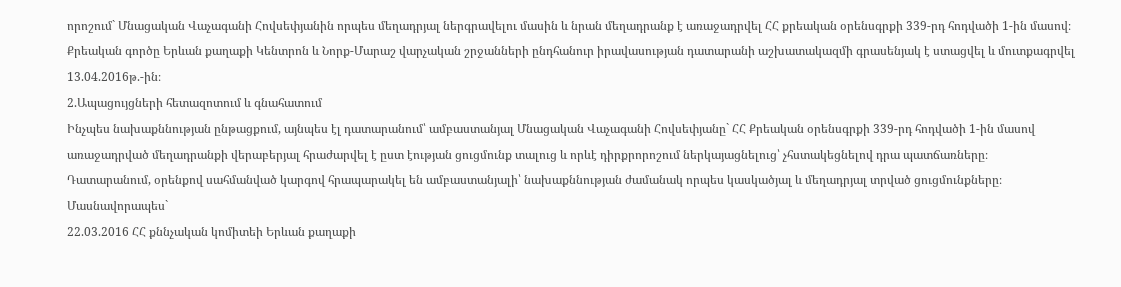որոշում` Մնացական Վաչագանի Հովսեփյանին որպես մեղադրյալ ներգրավելու մասին և նրան մեղադրանք է առաջադրվել ՀՀ քրեական օրենսգրքի 339-րդ հոդվածի 1-ին մասով։
Քրեական գործը Երևան քաղաքի Կենտրոն և Նորք-Մարաշ վարչական շրջանների ընդհանուր իրավասության դատարանի աշխատակազմի գրասենյակ է ստացվել և մուտքագրվել 13.04.2016թ.-ին։
2.Ապացույցների հետազոտում և գնահատում
Ինչպես նախաքննության ընթացքում, այնպես էլ դատարանում՝ ամբաստանյալ Մնացական Վաչագանի Հովսեփյանը` ՀՀ Քրեական օրենսգրքի 339-րդ հոդվածի 1-ին մասով առաջադրված մեղադրանքի վերաբերյալ հրաժարվել է ըստ էության ցուցմունք տալուց և որևէ դիրքրորոշում ներկայացնելուց՝ չհստակեցնելով դրա պատճառները։
Դատարանում, օրենքով սահմանված կարգով հրապարակել են ամբաստանյալի՝ նախաքննության ժամանակ որպես կասկածյալ և մեղադրյալ տրված ցուցմունքները։
Մասնավորապես`
22.03.2016 ՀՀ քննչական կոմիտեի Երևան քաղաքի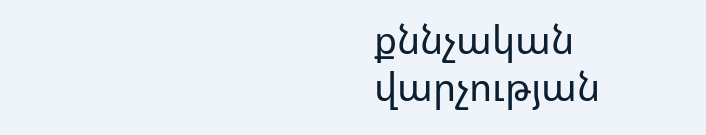քննչական վարչության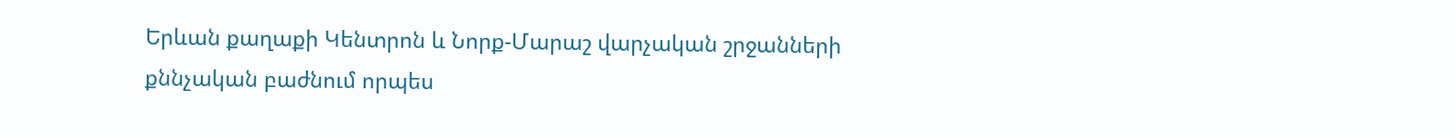Երևան քաղաքի Կենտրոն և Նորք-Մարաշ վարչական շրջանների քննչական բաժնում որպես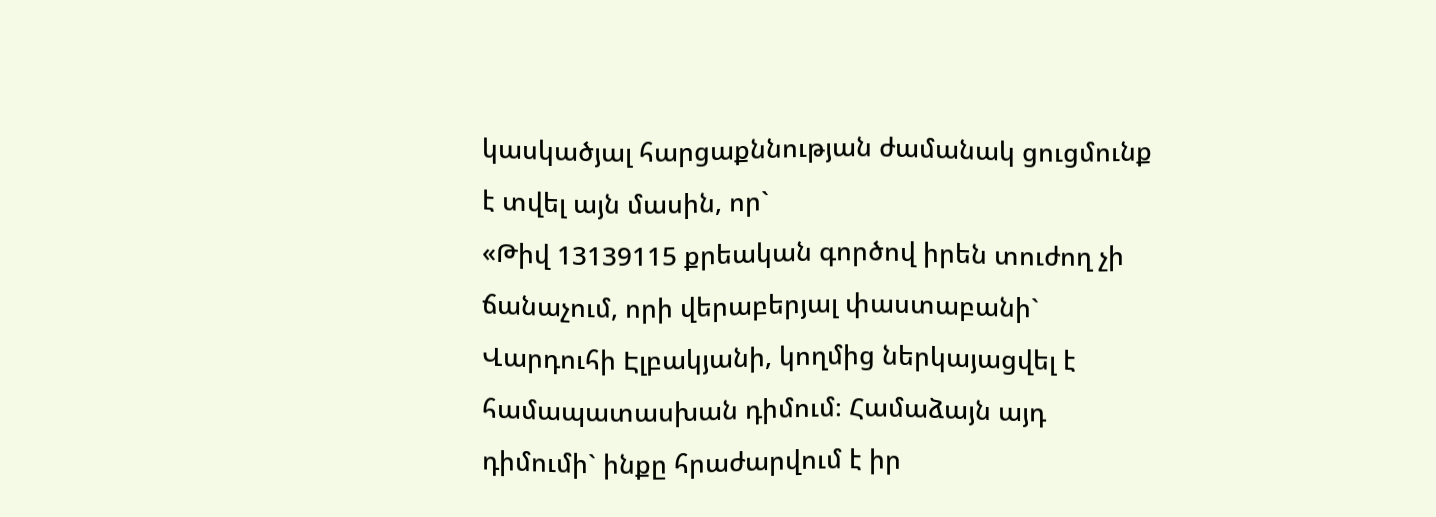կասկածյալ հարցաքննության ժամանակ ցուցմունք է տվել այն մասին, որ`
«Թիվ 13139115 քրեական գործով իրեն տուժող չի ճանաչում, որի վերաբերյալ փաստաբանի` Վարդուհի Էլբակյանի, կողմից ներկայացվել է համապատասխան դիմում։ Համաձայն այդ դիմումի` ինքը հրաժարվում է իր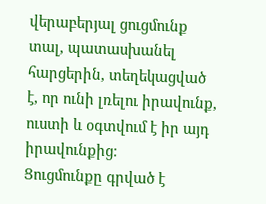վերաբերյալ ցուցմունք տալ, պատասխանել հարցերին, տեղեկացված է, որ ունի լռելու իրավունք, ուստի և օգտվում է իր այդ իրավունքից։
Ցուցմունքը գրված է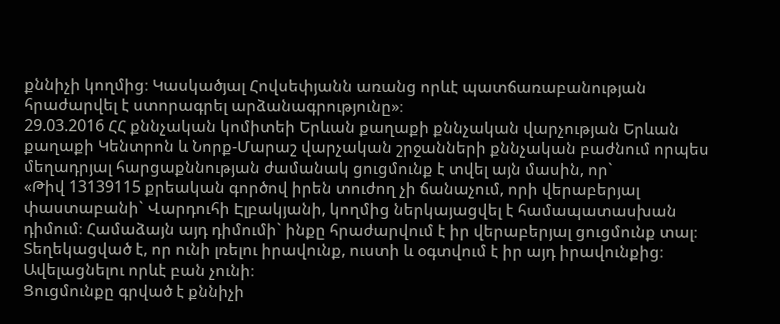քննիչի կողմից։ Կասկածյալ Հովսեփյանն առանց որևէ պատճառաբանության հրաժարվել է ստորագրել արձանագրությունը»։
29.03.2016 ՀՀ քննչական կոմիտեի Երևան քաղաքի քննչական վարչության Երևան քաղաքի Կենտրոն և Նորք-Մարաշ վարչական շրջանների քննչական բաժնում որպես մեղադրյալ հարցաքննության ժամանակ ցուցմունք է տվել այն մասին, որ`
«Թիվ 13139115 քրեական գործով իրեն տուժող չի ճանաչում, որի վերաբերյալ փաստաբանի` Վարդուհի Էլբակյանի, կողմից ներկայացվել է համապատասխան դիմում։ Համաձայն այդ դիմումի` ինքը հրաժարվում է իր վերաբերյալ ցուցմունք տալ։ Տեղեկացված է, որ ունի լռելու իրավունք, ուստի և օգտվում է իր այդ իրավունքից։ Ավելացնելու որևէ բան չունի։
Ցուցմունքը գրված է քննիչի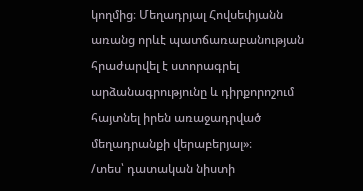կողմից։ Մեղադրյալ Հովսեփյանն առանց որևէ պատճառաբանության հրաժարվել է ստորագրել արձանագրությունը և դիրքորոշում հայտնել իրեն առաջադրված մեղադրանքի վերաբերյալ»։
/տես՝ դատական նիստի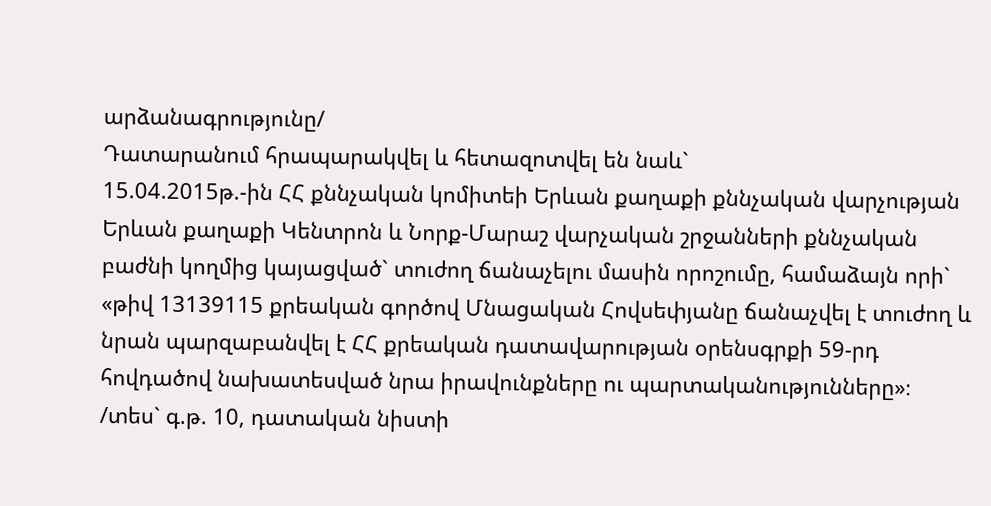արձանագրությունը/
Դատարանում հրապարակվել և հետազոտվել են նաև`
15.04.2015թ.-ին ՀՀ քննչական կոմիտեի Երևան քաղաքի քննչական վարչության Երևան քաղաքի Կենտրոն և Նորք-Մարաշ վարչական շրջանների քննչական բաժնի կողմից կայացված` տուժող ճանաչելու մասին որոշումը, համաձայն որի` «թիվ 13139115 քրեական գործով Մնացական Հովսեփյանը ճանաչվել է տուժող և նրան պարզաբանվել է ՀՀ քրեական դատավարության օրենսգրքի 59-րդ հովդածով նախատեսված նրա իրավունքները ու պարտականությունները»։
/տես` գ.թ. 10, դատական նիստի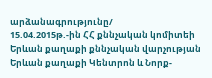արձանագրությունը/
15.04.2015թ.-ին ՀՀ քննչական կոմիտեի Երևան քաղաքի քննչական վարչության Երևան քաղաքի Կենտրոն և Նորք-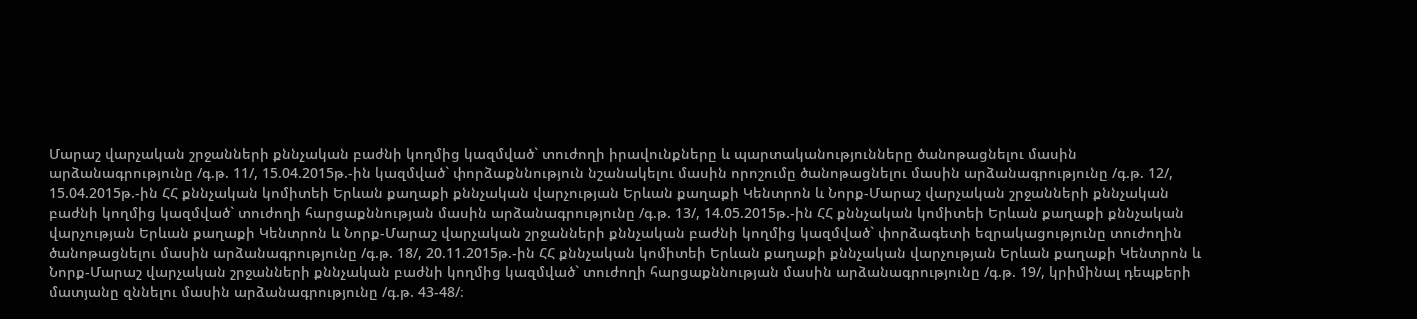Մարաշ վարչական շրջանների քննչական բաժնի կողմից կազմված` տուժողի իրավունքները և պարտականությունները ծանոթացնելու մասին արձանագրությունը /գ.թ. 11/, 15.04.2015թ.-ին կազմված` փորձաքննություն նշանակելու մասին որոշումը ծանոթացնելու մասին արձանագրությունը /գ.թ. 12/, 15.04.2015թ.-ին ՀՀ քննչական կոմիտեի Երևան քաղաքի քննչական վարչության Երևան քաղաքի Կենտրոն և Նորք-Մարաշ վարչական շրջանների քննչական բաժնի կողմից կազմված` տուժողի հարցաքննության մասին արձանագրությունը /գ.թ. 13/, 14.05.2015թ.-ին ՀՀ քննչական կոմիտեի Երևան քաղաքի քննչական վարչության Երևան քաղաքի Կենտրոն և Նորք-Մարաշ վարչական շրջանների քննչական բաժնի կողմից կազմված` փորձագետի եզրակացությունը տուժողին ծանոթացնելու մասին արձանագրությունը /գ.թ. 18/, 20.11.2015թ.-ին ՀՀ քննչական կոմիտեի Երևան քաղաքի քննչական վարչության Երևան քաղաքի Կենտրոն և Նորք-Մարաշ վարչական շրջանների քննչական բաժնի կողմից կազմված` տուժողի հարցաքննության մասին արձանագրությունը /գ.թ. 19/, կրիմինալ դեպքերի մատյանը զննելու մասին արձանագրությունը /գ.թ. 43-48/։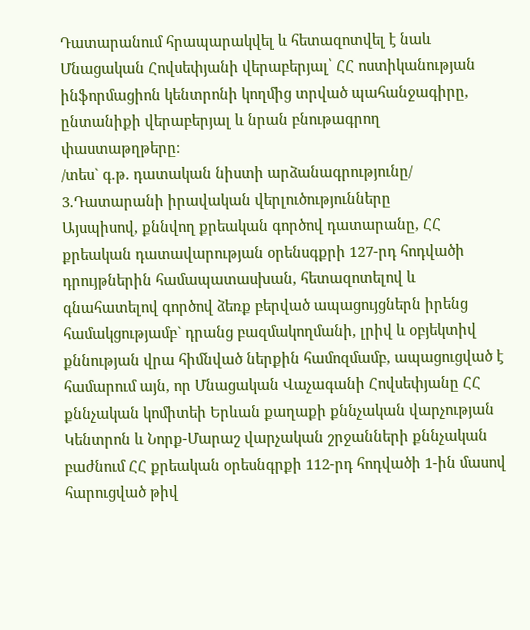Դատարանում հրապարակվել և հետազոտվել է նաև Մնացական Հովսեփյանի վերաբերյալ՝ ՀՀ ոստիկանության ինֆորմացիոն կենտրոնի կողմից տրված պահանջագիրը, ընտանիքի վերաբերյալ և նրան բնութագրող փաստաթղթերը։
/տես` գ.թ. դատական նիստի արձանագրությունը/
3.Դատարանի իրավական վերլուծությունները
Այսպիսով, քննվող քրեական գործով դատարանը, ՀՀ քրեական դատավարության օրենսգքրի 127-րդ հոդվածի դրույթներին համապատասխան, հետազոտելով և գնահատելով գործով ձեռք բերված ապացույցներն իրենց համակցությամբ` դրանց բազմակողմանի, լրիվ և օբյեկտիվ քննության վրա հիմնված ներքին համոզմամբ, ապացուցված է համարում այն, որ Մնացական Վաչագանի Հովսեփյանը ՀՀ քննչական կոմիտեի Երևան քաղաքի քննչական վարչության Կենտրոն և Նորք-Մարաշ վարչական շրջանների քննչական բաժնում ՀՀ քրեական օրեսնգրքի 112-րդ հոդվածի 1-ին մասով հարուցված թիվ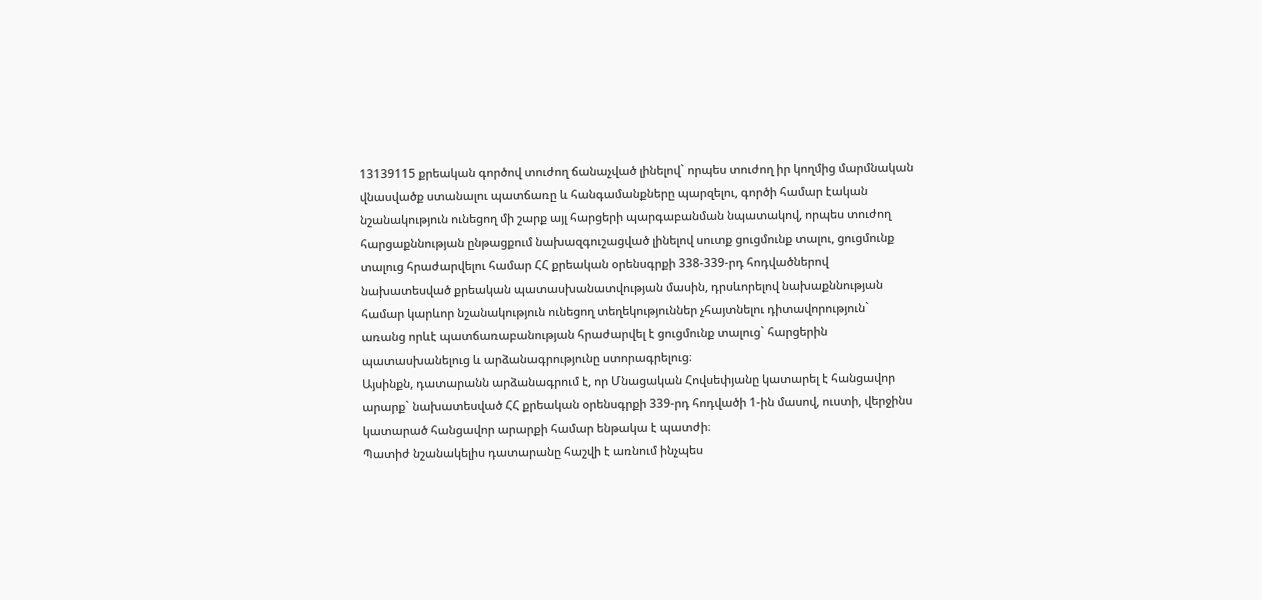13139115 քրեական գործով տուժող ճանաչված լինելով` որպես տուժող իր կողմից մարմնական վնասվածք ստանալու պատճառը և հանգամանքները պարզելու, գործի համար էական նշանակություն ունեցող մի շարք այլ հարցերի պարգաբանման նպատակով, որպես տուժող հարցաքննության ընթացքում նախազգուշացված լինելով սուտք ցուցմունք տալու, ցուցմունք տալուց հրաժարվելու համար ՀՀ քրեական օրենսգրքի 338-339-րդ հոդվածներով նախատեսված քրեական պատասխանատվության մասին, դրսևորելով նախաքննության համար կարևոր նշանակություն ունեցող տեղեկություններ չհայտնելու դիտավորություն` առանց որևէ պատճառաբանության հրաժարվել է ցուցմունք տալուց` հարցերին պատասխանելուց և արձանագրությունը ստորագրելուց։
Այսինքն, դատարանն արձանագրում է, որ Մնացական Հովսեփյանը կատարել է հանցավոր արարք` նախատեսված ՀՀ քրեական օրենսգրքի 339-րդ հոդվածի 1-ին մասով, ուստի, վերջինս կատարած հանցավոր արարքի համար ենթակա է պատժի։
Պատիժ նշանակելիս դատարանը հաշվի է առնում ինչպես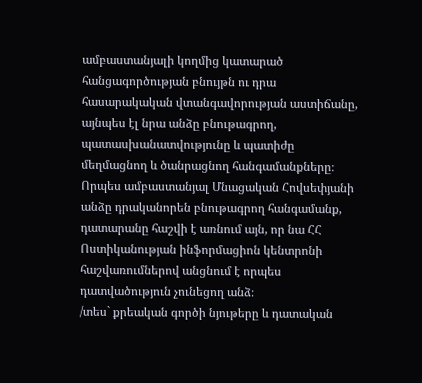ամբաստանյալի կողմից կատարած հանցագործության բնույթն ու դրա հասարակական վտանգավորության աստիճանը, այնպես էլ նրա անձը բնութագրող, պատասխանատվությունը և պատիժը մեղմացնող և ծանրացնող հանգամանքները։
Որպես ամբաստանյալ Մնացական Հովսեփյանի անձը դրականորեն բնութագրող հանգամանք, դատարանը հաշվի է առնում այն, որ նա ՀՀ Ոստիկանության ինֆորմացիոն կենտրոնի հաշվառումներով անցնում է որպես դատվածություն չունեցող անձ։
/տես` քրեական գործի նյութերը և դատական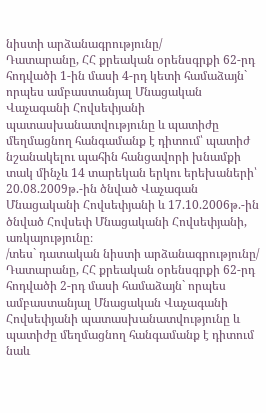նիստի արձանագրությունը/
Դատարանը, ՀՀ քրեական օրենսգրքի 62-րդ հոդվածի 1-ին մասի 4-րդ կետի համաձայն` որպես ամբաստանյալ Մնացական Վաչագանի Հովսեփյանի պատասխանատվությունը և պատիժը մեղմացնող հանգամանք է դիտում՝ պատիժ նշանակելու պահին հանցավորի խնամքի տակ մինչև 14 տարեկան երկու երեխաների՝ 20.08.2009թ.-ին ծնված Վաչագան Մնացականի Հովսեփյանի և 17.10.2006թ.-ին ծնված Հովսեփ Մնացականի Հովսեփյանի, առկայությունը։
/տես` դատական նիստի արձանագրությունը/
Դատարանը, ՀՀ քրեական օրենսգրքի 62-րդ հոդվածի 2-րդ մասի համաձայն` որպես ամբաստանյալ Մնացական Վաչագանի Հովսեփյանի պատասխանատվությունը և պատիժը մեղմացնող հանգամանք է դիտում նաև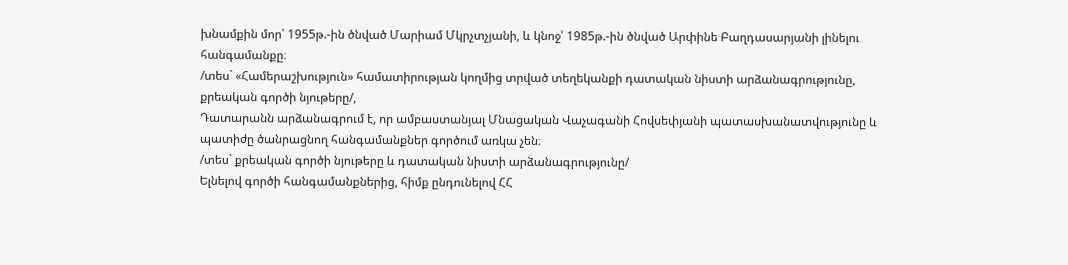խնամքին մոր՝ 1955թ.-ին ծնված Մարիամ Մկրչտչյանի, և կնոջ՝ 1985թ.-ին ծնված Արփինե Բաղդասարյանի լինելու հանգամանքը։
/տես` «Համերաշխություն» համատիրության կողմից տրված տեղեկանքի դատական նիստի արձանագրությունը,
քրեական գործի նյութերը/,
Դատարանն արձանագրում է, որ ամբաստանյալ Մնացական Վաչագանի Հովսեփյանի պատասխանատվությունը և պատիժը ծանրացնող հանգամանքներ գործում առկա չեն։
/տես` քրեական գործի նյութերը և դատական նիստի արձանագրությունը/
Ելնելով գործի հանգամանքներից, հիմք ընդունելով ՀՀ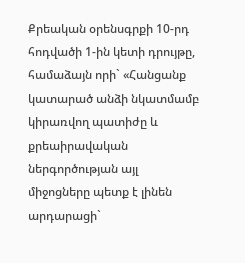Քրեական օրենսգրքի 10-րդ հոդվածի 1-ին կետի դրույթը, համաձայն որի` «Հանցանք կատարած անձի նկատմամբ կիրառվող պատիժը և քրեաիրավական ներգործության այլ միջոցները պետք է լինեն արդարացի`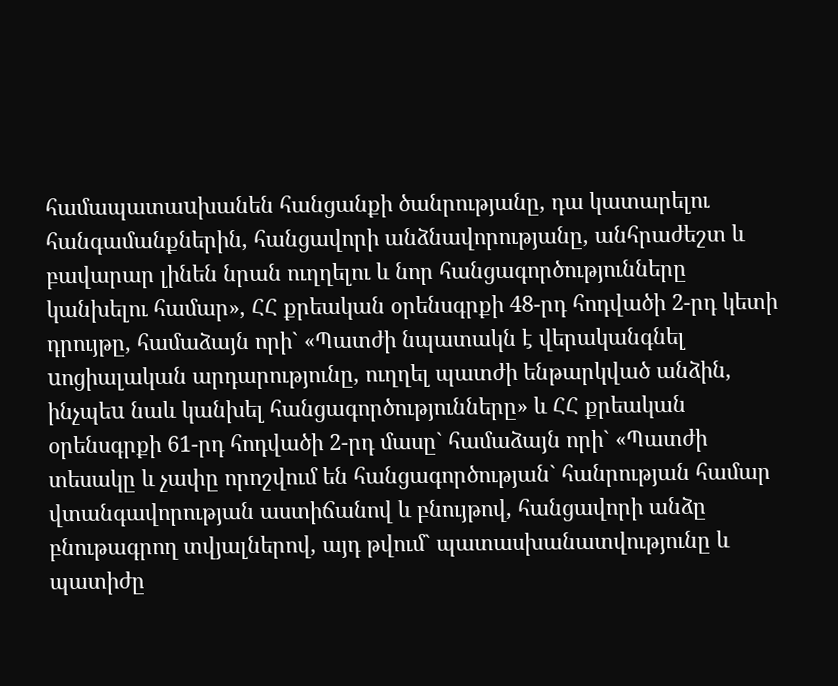համապատաuխանեն հանցանքի ծանրությանը, դա կատարելու հանգամանքներին, հանցավորի անձնավորությանը, անհրաժեշտ և բավարար լինեն նրան ուղղելու և նոր հանցագործությունները կանխելու համար», ՀՀ քրեական օրենսգրքի 48-րդ հոդվածի 2-րդ կետի դրույթը, համաձայն որի` «Պատժի նպատակն է վերականգնել uոցիալական արդարությունը, ուղղել պատժի ենթարկված անձին, ինչպեu նաև կանխել հանցագործությունները» և ՀՀ քրեական օրենսգրքի 61-րդ հոդվածի 2-րդ մասը` համաձայն որի` «Պատժի տեսակը և չափը որոշվում են հանցագործության` հանրության համար վտանգավորության աստիճանով և բնույթով, հանցավորի անձը բնութագրող տվյալներով, այդ թվում` պատասխանատվությունը և պատիժը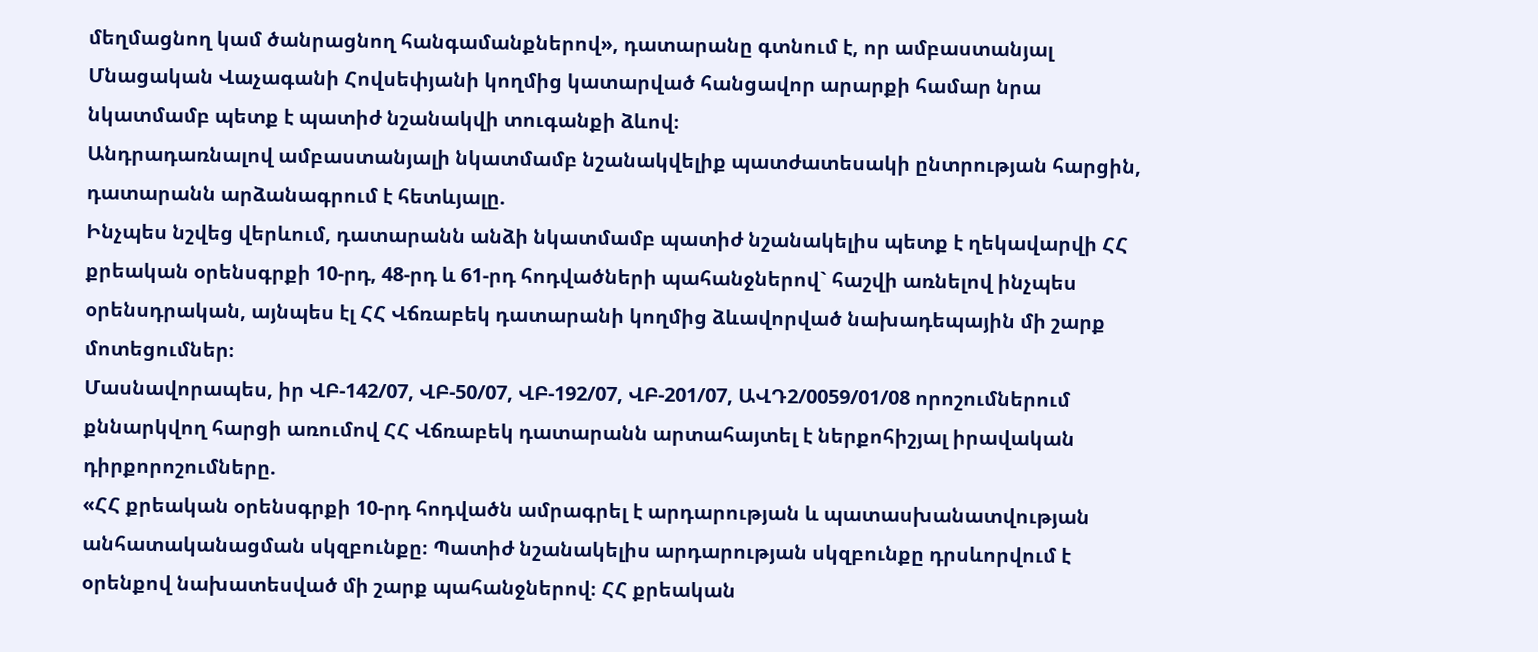մեղմացնող կամ ծանրացնող հանգամանքներով», դատարանը գտնում է, որ ամբաստանյալ Մնացական Վաչագանի Հովսեփյանի կողմից կատարված հանցավոր արարքի համար նրա նկատմամբ պետք է պատիժ նշանակվի տուգանքի ձևով։
Անդրադառնալով ամբաստանյալի նկատմամբ նշանակվելիք պատժատեսակի ընտրության հարցին, դատարանն արձանագրում է հետևյալը.
Ինչպես նշվեց վերևում, դատարանն անձի նկատմամբ պատիժ նշանակելիս պետք է ղեկավարվի ՀՀ քրեական օրենսգրքի 10-րդ, 48-րդ և 61-րդ հոդվածների պահանջներով` հաշվի առնելով ինչպես օրենսդրական, այնպես էլ ՀՀ Վճռաբեկ դատարանի կողմից ձևավորված նախադեպային մի շարք մոտեցումներ։
Մասնավորապես, իր ՎԲ-142/07, ՎԲ-50/07, ՎԲ-192/07, ՎԲ-201/07, ԱՎԴ2/0059/01/08 որոշումներում քննարկվող հարցի առումով ՀՀ Վճռաբեկ դատարանն արտահայտել է ներքոհիշյալ իրավական դիրքորոշումները.
«ՀՀ քրեական օրենսգրքի 10-րդ հոդվածն ամրագրել է արդարության և պատասխանատվության անհատականացման սկզբունքը։ Պատիժ նշանակելիս արդարության սկզբունքը դրսևորվում է օրենքով նախատեսված մի շարք պահանջներով։ ՀՀ քրեական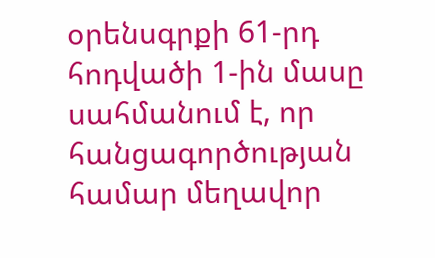օրենսգրքի 61-րդ հոդվածի 1-ին մասը սահմանում է, որ հանցագործության համար մեղավոր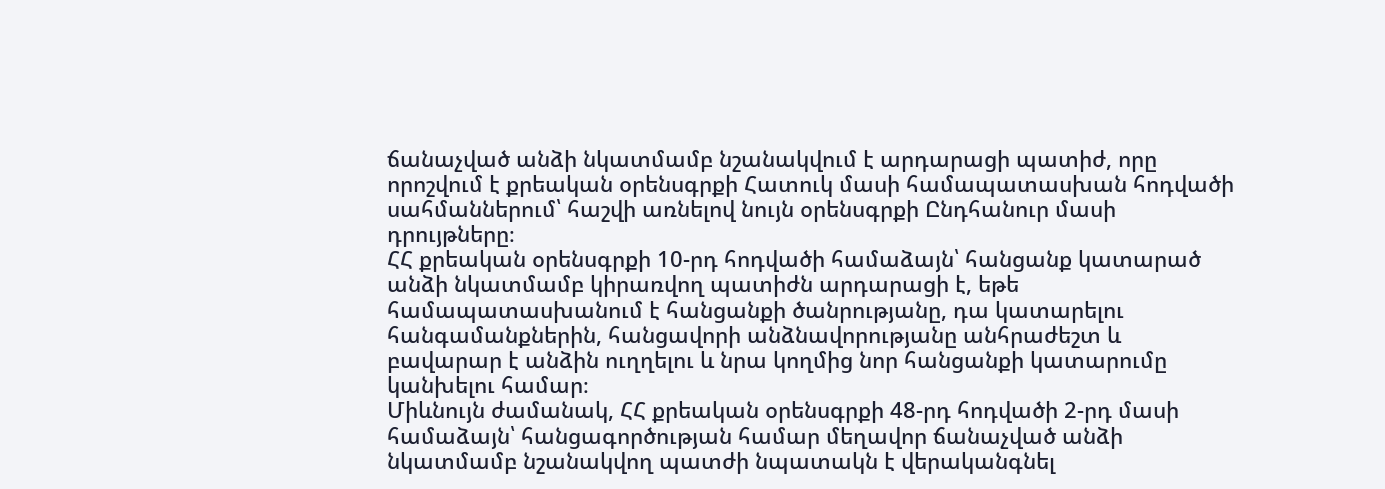ճանաչված անձի նկատմամբ նշանակվում է արդարացի պատիժ, որը որոշվում է քրեական օրենսգրքի Հատուկ մասի համապատասխան հոդվածի սահմաններում՝ հաշվի առնելով նույն օրենսգրքի Ընդհանուր մասի դրույթները։
ՀՀ քրեական օրենսգրքի 10-րդ հոդվածի համաձայն՝ հանցանք կատարած անձի նկատմամբ կիրառվող պատիժն արդարացի է, եթե համապատասխանում է հանցանքի ծանրությանը, դա կատարելու հանգամանքներին, հանցավորի անձնավորությանը անհրաժեշտ և բավարար է անձին ուղղելու և նրա կողմից նոր հանցանքի կատարումը կանխելու համար։
Միևնույն ժամանակ, ՀՀ քրեական օրենսգրքի 48-րդ հոդվածի 2-րդ մասի համաձայն՝ հանցագործության համար մեղավոր ճանաչված անձի նկատմամբ նշանակվող պատժի նպատակն է վերականգնել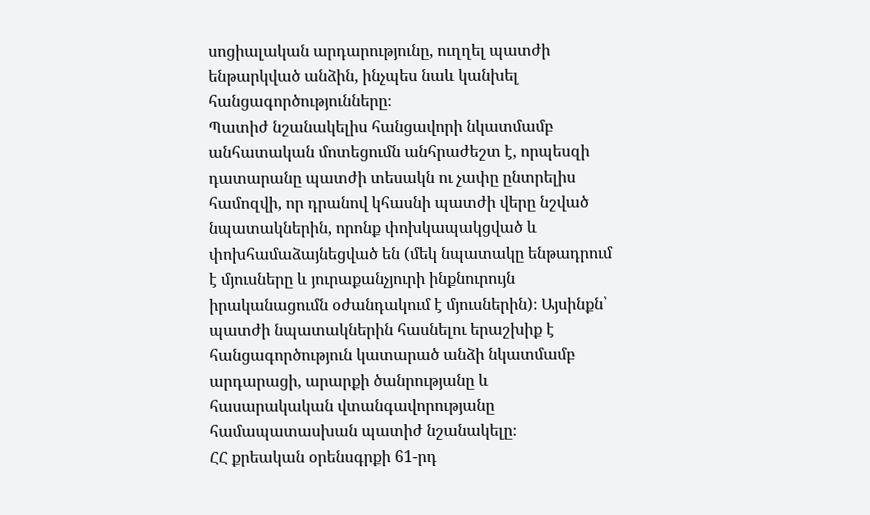սոցիալական արդարությունը, ուղղել պատժի ենթարկված անձին, ինչպես նաև կանխել հանցագործությունները։
Պատիժ նշանակելիս հանցավորի նկատմամբ անհատական մոտեցումն անհրաժեշտ է, որպեսզի դատարանը պատժի տեսակն ու չափը ընտրելիս համոզվի, որ դրանով կհասնի պատժի վերը նշված նպատակներին, որոնք փոխկապակցված և փոխհամաձայնեցված են (մեկ նպատակը ենթադրում է մյուսները և յուրաքանչյուրի ինքնուրույն իրականացումն օժանդակում է մյուսներին)։ Այսինքն՝ պատժի նպատակներին հասնելու երաշխիք է հանցագործություն կատարած անձի նկատմամբ արդարացի, արարքի ծանրությանը և հասարակական վտանգավորությանը համապատասխան պատիժ նշանակելը։
ՀՀ քրեական օրենսգրքի 61-րդ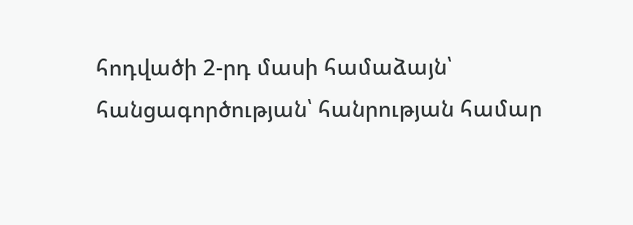հոդվածի 2-րդ մասի համաձայն՝ հանցագործության՝ հանրության համար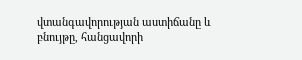վտանգավորության աստիճանը և բնույթը, հանցավորի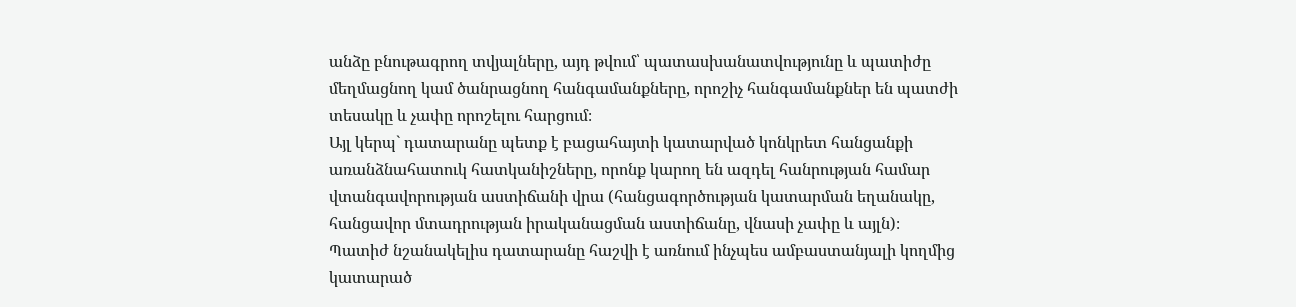անձը բնութագրող տվյալները, այդ թվում՝ պատասխանատվությունը և պատիժը մեղմացնող կամ ծանրացնող հանգամանքները, որոշիչ հանգամանքներ են պատժի տեսակը և չափը որոշելու հարցում։
Այլ կերպ` դատարանը պետք է բացահայտի կատարված կոնկրետ հանցանքի առանձնահատուկ հատկանիշները, որոնք կարող են ազդել հանրության համար վտանգավորության աստիճանի վրա (հանցագործության կատարման եղանակը, հանցավոր մտադրության իրականացման աստիճանը, վնասի չափը և այլն)։
Պատիժ նշանակելիս դատարանը հաշվի է առնում ինչպես ամբաստանյալի կողմից կատարած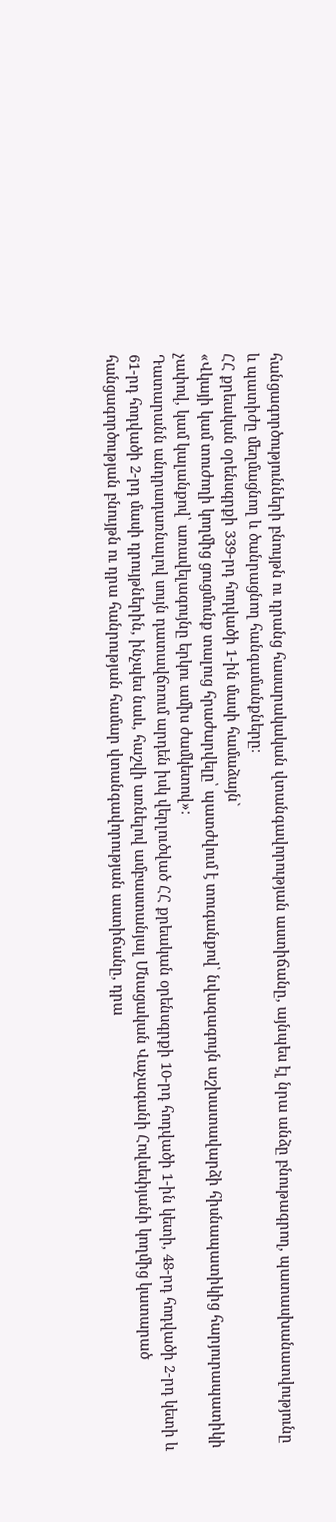հանցագործությունների բնույթն ու դրանց հասարակական վտանգավորության աստիճանը, այնպես էլ նրա անձը բնութագրող, պատասխանատվությունը և պատիժը մեղմացնող և ծանրացնող հանգամանքները։
ՀՀ քրեական օրենսգրքի 339-րդ հոդվածի 1-ին մասի համաձայն`
«Վկայի կամ տուժողի կողմից ցուցմունք տալուց հրաժարվելը՝ պատժվում է տուգանքով՝ նվազագույն աշխատավարձի հիսնապատիկից հարյուրապատիկի չափով, կամ կալանքով՝ առավելագույնը երկու ամիս ժամկետով»։
Դատարանն անդրադառնալով սույն դատավճռում արդեն իսկ վերլուծված ՀՀ քրեական օրենսգրքի 10-րդ հոդվածի 1-ին կետի, 48-րդ հոդվածի 2-րդ կետի և 61-րդ հոդվածի 2-րդ մասի դրույթներին, ինչպես նաև, հաշվի առնելով ամբաստանյալ Մնացական Վաչագանի Հովսեփյանի կողմից կատարած հանցագործության բնույթն ու դրա հանրության համար վտանգավորության աստիճանը, դրա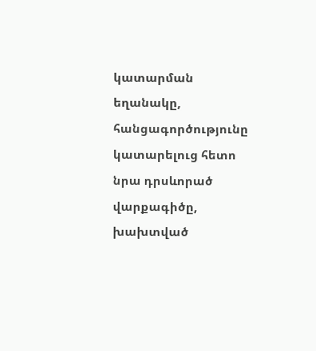կատարման եղանակը, հանցագործությունը կատարելուց հետո նրա դրսևորած վարքագիծը, խախտված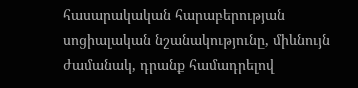հասարակական հարաբերության սոցիալական նշանակությունը, միևնույն ժամանակ, դրանք համադրելով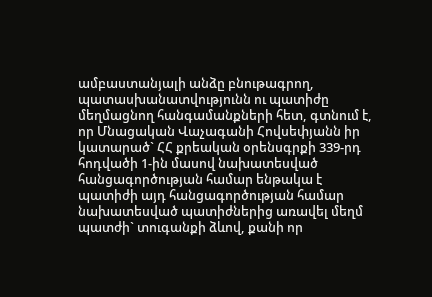ամբաստանյալի անձը բնութագրող, պատասխանատվությունն ու պատիժը մեղմացնող հանգամանքների հետ, գտնում է, որ Մնացական Վաչագանի Հովսեփյանն իր կատարած` ՀՀ քրեական օրենսգրքի 339-րդ հոդվածի 1-ին մասով նախատեսված հանցագործության համար ենթակա է պատիժի այդ հանցագործության համար նախատեսված պատիժներից առավել մեղմ պատժի` տուգանքի ձևով, քանի որ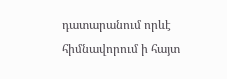դատարանում որևէ հիմնավորում ի հայտ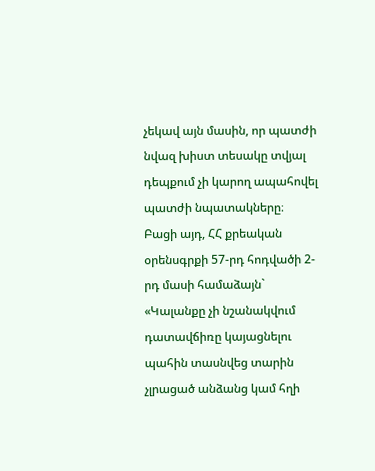չեկավ այն մասին, որ պատժի նվազ խիստ տեսակը տվյալ դեպքում չի կարող ապահովել պատժի նպատակները։
Բացի այդ, ՀՀ քրեական օրենսգրքի 57-րդ հոդվածի 2-րդ մասի համաձայն`
«Կալանքը չի նշանակվում դատավճիռը կայացնելու պահին տասնվեց տարին չլրացած անձանց կամ հղի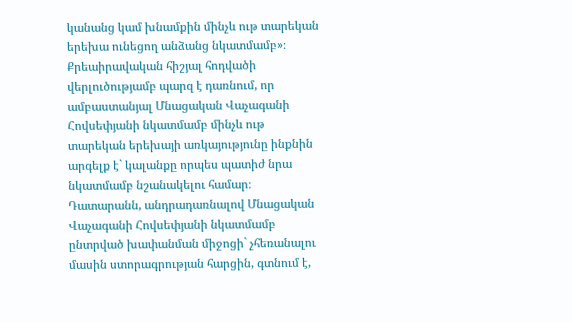կանանց կամ խնամքին մինչև ութ տարեկան երեխա ունեցող անձանց նկատմամբ»։
Քրեաիրավական հիշյալ հոդվածի վերլուծությամբ պարզ է դառնում, որ ամբաստանյալ Մնացական Վաչագանի Հովսեփյանի նկատմամբ մինչև ութ տարեկան երեխայի առկայությունը ինքնին արգելք է` կալանքը որպես պատիժ նրա նկատմամբ նշանակելու համար։
Դատարանն, անդրադառնալով Մնացական Վաչագանի Հովսեփյանի նկատմամբ ընտրված խափանման միջոցի` չհեռանալու մասին ստորագրության հարցին, գտնում է,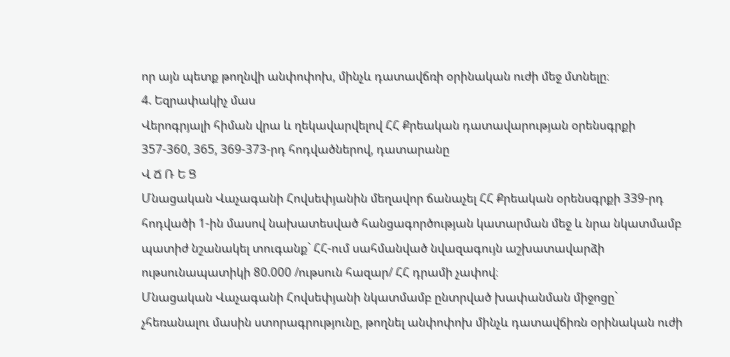որ այն պետք թողնվի անփոփոխ, մինչև դատավճռի օրինական ուժի մեջ մտնելը։
4. Եզրափակիչ մաս
Վերոգրյալի հիման վրա և ղեկավարվելով ՀՀ Քրեական դատավարության օրենսգրքի 357-360, 365, 369-373-րդ հոդվածներով, դատարանը
Վ Ճ Ռ Ե Ց
Մնացական Վաչագանի Հովսեփյանին մեղավոր ճանաչել ՀՀ Քրեական օրենսգրքի 339-րդ հոդվածի 1-ին մասով նախատեսված հանցագործության կատարման մեջ և նրա նկատմամբ պատիժ նշանակել տուգանք` ՀՀ-ում սահմանված նվազագույն աշխատավարձի ութսունապատիկի 80.000 /ութսուն հազար/ ՀՀ դրամի չափով։
Մնացական Վաչագանի Հովսեփյանի նկատմամբ ընտրված խափանման միջոցը` չհեռանալու մասին ստորագրությունը, թողնել անփոփոխ մինչև դատավճիռն օրինական ուժի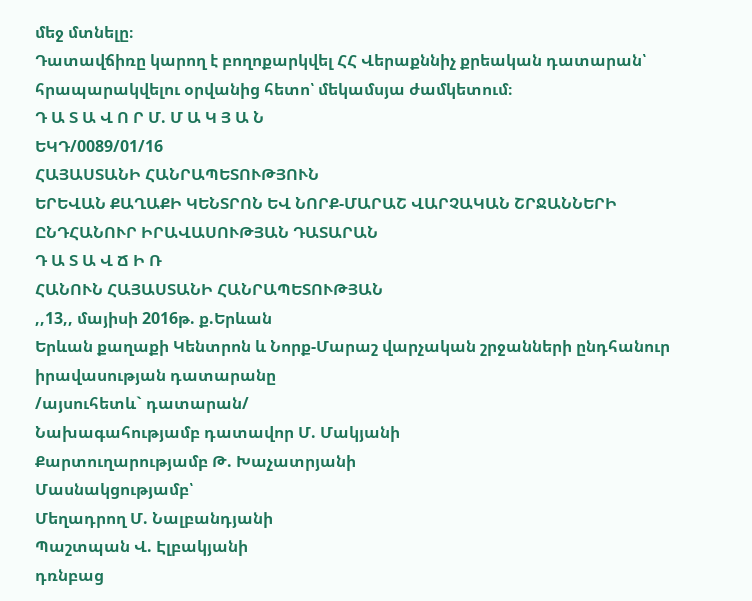մեջ մտնելը։
Դատավճիռը կարող է բողոքարկվել ՀՀ Վերաքննիչ քրեական դատարան՝ հրապարակվելու օրվանից հետո՝ մեկամսյա ժամկետում։
Դ Ա Տ Ա Վ Ո Ր Մ. Մ Ա Կ Յ Ա Ն
ԵԿԴ/0089/01/16
ՀԱՅԱՍՏԱՆԻ ՀԱՆՐԱՊԵՏՈՒԹՅՈՒՆ
ԵՐԵՎԱՆ ՔԱՂԱՔԻ ԿԵՆՏՐՈՆ ԵՎ ՆՈՐՔ-ՄԱՐԱՇ ՎԱՐՉԱԿԱՆ ՇՐՋԱՆՆԵՐԻ ԸՆԴՀԱՆՈՒՐ ԻՐԱՎԱՍՈՒԹՅԱՆ ԴԱՏԱՐԱՆ
Դ Ա Տ Ա Վ Ճ Ի Ռ
ՀԱՆՈՒՆ ՀԱՅԱՍՏԱՆԻ ՀԱՆՐԱՊԵՏՈՒԹՅԱՆ
,,13,, մայիսի 2016թ. ք.Երևան
Երևան քաղաքի Կենտրոն և Նորք-Մարաշ վարչական շրջանների ընդհանուր իրավասության դատարանը
/այսուհետև` դատարան/
Նախագահությամբ դատավոր Մ. Մակյանի
Քարտուղարությամբ Թ. Խաչատրյանի
Մասնակցությամբ՝
Մեղադրող Մ. Նալբանդյանի
Պաշտպան Վ. Էլբակյանի
դռնբաց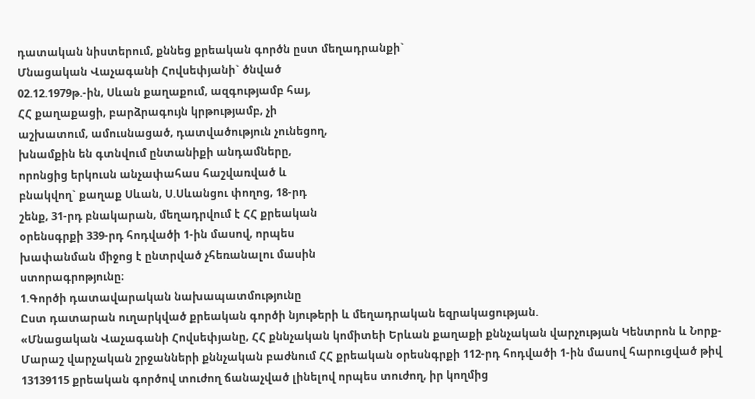դատական նիստերում, քննեց քրեական գործն ըստ մեղադրանքի`
Մնացական Վաչագանի Հովսեփյանի` ծնված
02.12.1979թ.-ին, Սևան քաղաքում, ազգությամբ հայ,
ՀՀ քաղաքացի, բարձրագույն կրթությամբ, չի
աշխատում, ամուսնացած, դատվածություն չունեցող,
խնամքին են գտնվում ընտանիքի անդամները,
որոնցից երկուսն անչափահաս հաշվառված և
բնակվող` քաղաք Սևան, Ս.Սևանցու փողոց, 18-րդ
շենք, 31-րդ բնակարան, մեղադրվում է ՀՀ քրեական
օրենսգրքի 339-րդ հոդվածի 1-ին մասով, որպես
խափանման միջոց է ընտրված չհեռանալու մասին
ստորագրոթյունը։
1.Գործի դատավարական նախապատմությունը
Ըստ դատարան ուղարկված քրեական գործի նյութերի և մեղադրական եզրակացության.
«Մնացական Վաչագանի Հովսեփյանը, ՀՀ քննչական կոմիտեի Երևան քաղաքի քննչական վարչության Կենտրոն և Նորք-Մարաշ վարչական շրջանների քննչական բաժնում ՀՀ քրեական օրեսնգրքի 112-րդ հոդվածի 1-ին մասով հարուցված թիվ 13139115 քրեական գործով տուժող ճանաչված լինելով որպես տուժող, իր կողմից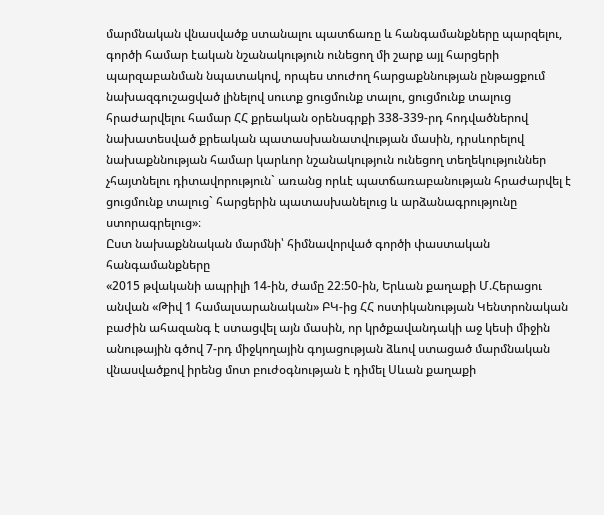մարմնական վնասվածք ստանալու պատճառը և հանգամանքները պարզելու, գործի համար էական նշանակություն ունեցող մի շարք այլ հարցերի պարզաբանման նպատակով, որպես տուժող հարցաքննության ընթացքում նախազգուշացված լինելով սուտք ցուցմունք տալու, ցուցմունք տալուց հրաժարվելու համար ՀՀ քրեական օրենսգրքի 338-339-րդ հոդվածներով նախատեսված քրեական պատասխանատվության մասին, դրսևորելով նախաքննության համար կարևոր նշանակություն ունեցող տեղեկություններ չհայտնելու դիտավորություն` առանց որևէ պատճառաբանության հրաժարվել է ցուցմունք տալուց` հարցերին պատասխանելուց և արձանագրությունը ստորագրելուց»։
Ըստ նախաքննական մարմնի՝ հիմնավորված գործի փաստական հանգամանքները
«2015 թվականի ապրիլի 14-ին, ժամը 22։50-ին, Երևան քաղաքի Մ.Հերացու անվան «Թիվ 1 համալսարանական» ԲԿ-ից ՀՀ ոստիկանության Կենտրոնական բաժին ահազանգ է ստացվել այն մասին, որ կրծքավանդակի աջ կեսի միջին անութային գծով 7-րդ միջկողային գոյացության ձևով ստացած մարմնական վնասվածքով իրենց մոտ բուժօգնության է դիմել Սևան քաղաքի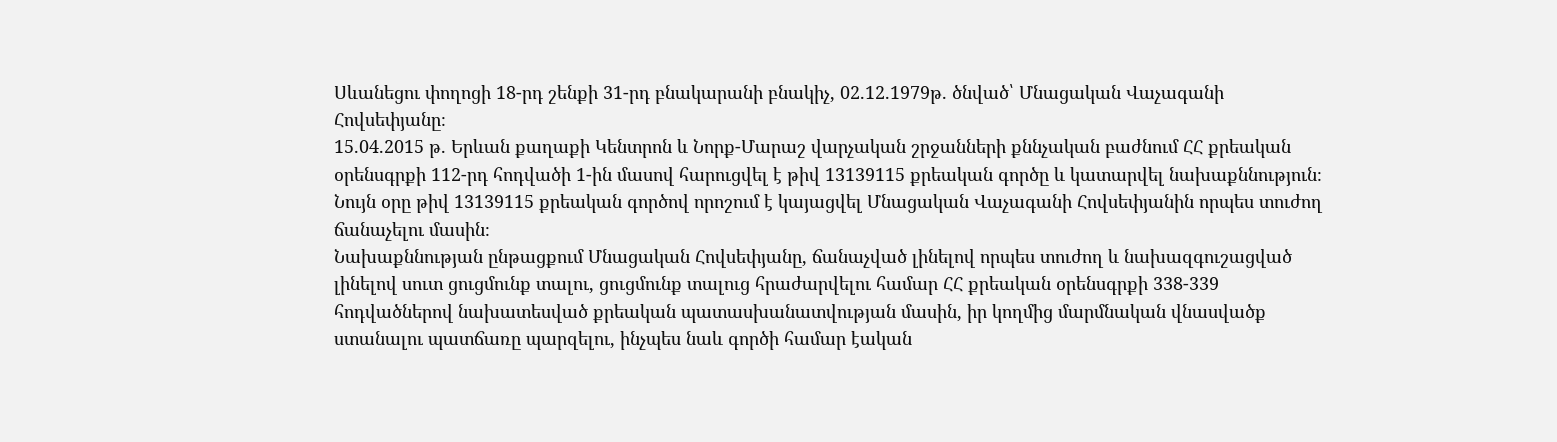Սևանեցու փողոցի 18-րդ շենքի 31-րդ բնակարանի բնակիչ, 02.12.1979թ. ծնված՝ Մնացական Վաչագանի Հովսեփյանը։
15.04.2015 թ. Երևան քաղաքի Կենտրոն և Նորք-Մարաշ վարչական շրջանների քննչական բաժնում ՀՀ քրեական օրենսգրքի 112-րդ հոդվածի 1-ին մասով հարուցվել է թիվ 13139115 քրեական գործը և կատարվել նախաքննություն։
Նույն օրը թիվ 13139115 քրեական գործով որոշում է կայացվել Մնացական Վաչագանի Հովսեփյանին որպես տուժող ճանաչելու մասին։
Նախաքննության ընթացքում Մնացական Հովսեփյանը, ճանաչված լինելով որպես տուժող և նախազգուշացված լինելով սուտ ցուցմունք տալու, ցուցմունք տալուց հրաժարվելու համար ՀՀ քրեական օրենսգրքի 338-339 հոդվածներով նախատեսված քրեական պատասխանատվության մասին, իր կողմից մարմնական վնասվածք ստանալու պատճառը պարզելու, ինչպես նաև գործի համար էական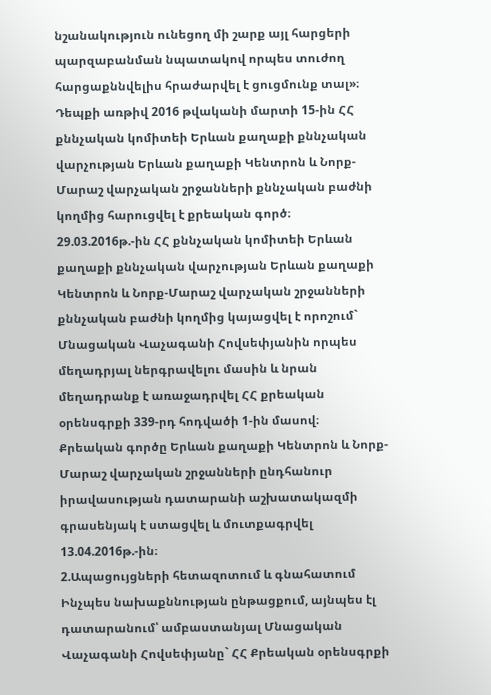նշանակություն ունեցող մի շարք այլ հարցերի պարզաբանման նպատակով որպես տուժող հարցաքննվելիս հրաժարվել է ցուցմունք տալ»։
Դեպքի առթիվ 2016 թվականի մարտի 15-ին ՀՀ քննչական կոմիտեի Երևան քաղաքի քննչական վարչության Երևան քաղաքի Կենտրոն և Նորք-Մարաշ վարչական շրջանների քննչական բաժնի կողմից հարուցվել է քրեական գործ։
29.03.2016թ.-ին ՀՀ քննչական կոմիտեի Երևան քաղաքի քննչական վարչության Երևան քաղաքի Կենտրոն և Նորք-Մարաշ վարչական շրջանների քննչական բաժնի կողմից կայացվել է որոշում` Մնացական Վաչագանի Հովսեփյանին որպես մեղադրյալ ներգրավելու մասին և նրան մեղադրանք է առաջադրվել ՀՀ քրեական օրենսգրքի 339-րդ հոդվածի 1-ին մասով։
Քրեական գործը Երևան քաղաքի Կենտրոն և Նորք-Մարաշ վարչական շրջանների ընդհանուր իրավասության դատարանի աշխատակազմի գրասենյակ է ստացվել և մուտքագրվել 13.04.2016թ.-ին։
2.Ապացույցների հետազոտում և գնահատում
Ինչպես նախաքննության ընթացքում, այնպես էլ դատարանում՝ ամբաստանյալ Մնացական Վաչագանի Հովսեփյանը` ՀՀ Քրեական օրենսգրքի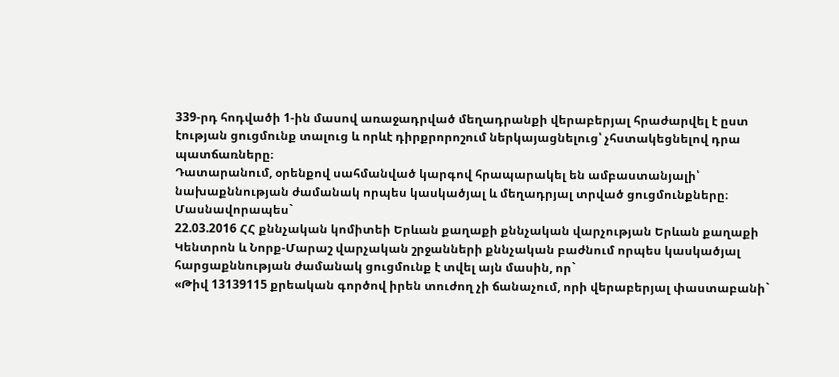339-րդ հոդվածի 1-ին մասով առաջադրված մեղադրանքի վերաբերյալ հրաժարվել է ըստ էության ցուցմունք տալուց և որևէ դիրքրորոշում ներկայացնելուց՝ չհստակեցնելով դրա պատճառները։
Դատարանում, օրենքով սահմանված կարգով հրապարակել են ամբաստանյալի՝ նախաքննության ժամանակ որպես կասկածյալ և մեղադրյալ տրված ցուցմունքները։
Մասնավորապես`
22.03.2016 ՀՀ քննչական կոմիտեի Երևան քաղաքի քննչական վարչության Երևան քաղաքի Կենտրոն և Նորք-Մարաշ վարչական շրջանների քննչական բաժնում որպես կասկածյալ հարցաքննության ժամանակ ցուցմունք է տվել այն մասին, որ`
«Թիվ 13139115 քրեական գործով իրեն տուժող չի ճանաչում, որի վերաբերյալ փաստաբանի`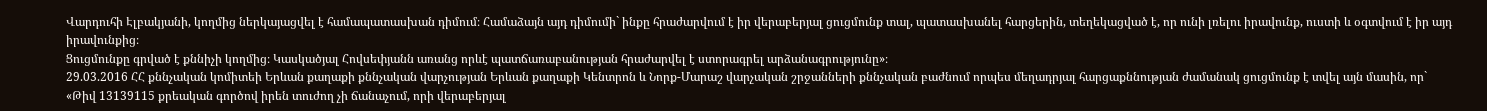Վարդուհի Էլբակյանի, կողմից ներկայացվել է համապատասխան դիմում։ Համաձայն այդ դիմումի` ինքը հրաժարվում է իր վերաբերյալ ցուցմունք տալ, պատասխանել հարցերին, տեղեկացված է, որ ունի լռելու իրավունք, ուստի և օգտվում է իր այդ իրավունքից։
Ցուցմունքը գրված է քննիչի կողմից։ Կասկածյալ Հովսեփյանն առանց որևէ պատճառաբանության հրաժարվել է ստորագրել արձանագրությունը»։
29.03.2016 ՀՀ քննչական կոմիտեի Երևան քաղաքի քննչական վարչության Երևան քաղաքի Կենտրոն և Նորք-Մարաշ վարչական շրջանների քննչական բաժնում որպես մեղադրյալ հարցաքննության ժամանակ ցուցմունք է տվել այն մասին, որ`
«Թիվ 13139115 քրեական գործով իրեն տուժող չի ճանաչում, որի վերաբերյալ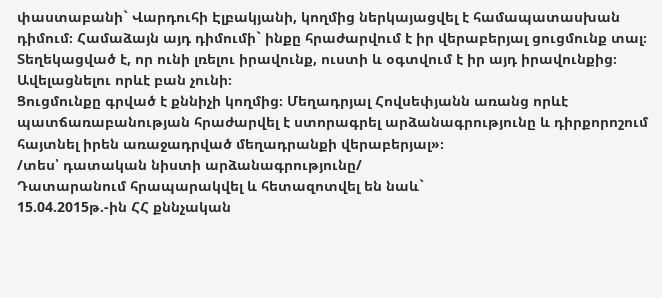փաստաբանի` Վարդուհի Էլբակյանի, կողմից ներկայացվել է համապատասխան դիմում։ Համաձայն այդ դիմումի` ինքը հրաժարվում է իր վերաբերյալ ցուցմունք տալ։ Տեղեկացված է, որ ունի լռելու իրավունք, ուստի և օգտվում է իր այդ իրավունքից։ Ավելացնելու որևէ բան չունի։
Ցուցմունքը գրված է քննիչի կողմից։ Մեղադրյալ Հովսեփյանն առանց որևէ պատճառաբանության հրաժարվել է ստորագրել արձանագրությունը և դիրքորոշում հայտնել իրեն առաջադրված մեղադրանքի վերաբերյալ»։
/տես՝ դատական նիստի արձանագրությունը/
Դատարանում հրապարակվել և հետազոտվել են նաև`
15.04.2015թ.-ին ՀՀ քննչական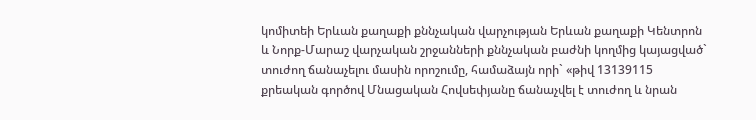կոմիտեի Երևան քաղաքի քննչական վարչության Երևան քաղաքի Կենտրոն և Նորք-Մարաշ վարչական շրջանների քննչական բաժնի կողմից կայացված` տուժող ճանաչելու մասին որոշումը, համաձայն որի` «թիվ 13139115 քրեական գործով Մնացական Հովսեփյանը ճանաչվել է տուժող և նրան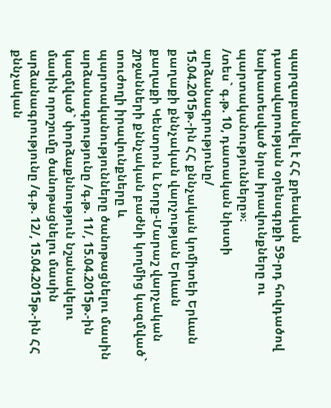պարզաբանվել է ՀՀ քրեական դատավարության օրենսգրքի 59-րդ հովդածով նախատեսված նրա իրավունքները ու պարտականությունները»։
/տես` գ.թ. 10, դատական նիստի արձանագրությունը/
15.04.2015թ.-ին ՀՀ քննչական կոմիտեի Երևան քաղաքի քննչական վարչության Երևան քաղաքի Կենտրոն և Նորք-Մարաշ վարչական շրջանների քննչական բաժնի կողմից կազմված` տուժողի իրավունքները և պարտականությունները ծանոթացնելու մասին արձանագրությունը /գ.թ. 11/, 15.04.2015թ.-ին կազմված` փորձաքննություն նշանակելու մասին որոշումը ծանոթացնելու մասին արձանագրությունը /գ.թ. 12/, 15.04.2015թ.-ին ՀՀ քննչական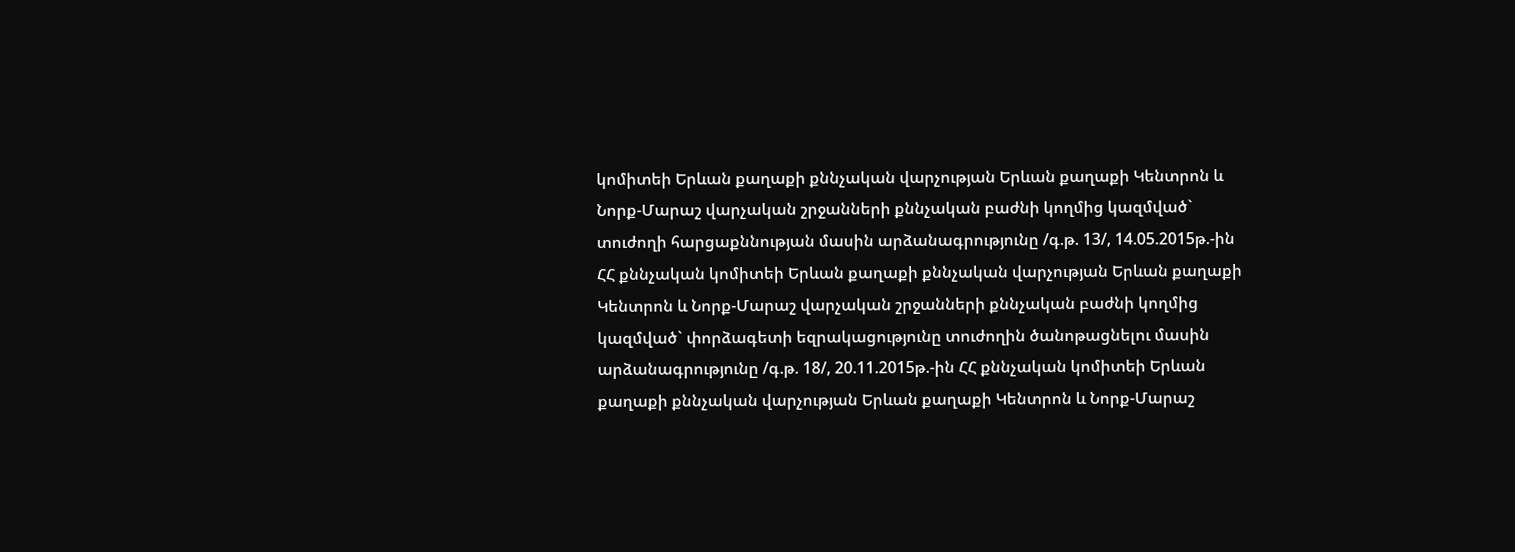կոմիտեի Երևան քաղաքի քննչական վարչության Երևան քաղաքի Կենտրոն և Նորք-Մարաշ վարչական շրջանների քննչական բաժնի կողմից կազմված` տուժողի հարցաքննության մասին արձանագրությունը /գ.թ. 13/, 14.05.2015թ.-ին ՀՀ քննչական կոմիտեի Երևան քաղաքի քննչական վարչության Երևան քաղաքի Կենտրոն և Նորք-Մարաշ վարչական շրջանների քննչական բաժնի կողմից կազմված` փորձագետի եզրակացությունը տուժողին ծանոթացնելու մասին արձանագրությունը /գ.թ. 18/, 20.11.2015թ.-ին ՀՀ քննչական կոմիտեի Երևան քաղաքի քննչական վարչության Երևան քաղաքի Կենտրոն և Նորք-Մարաշ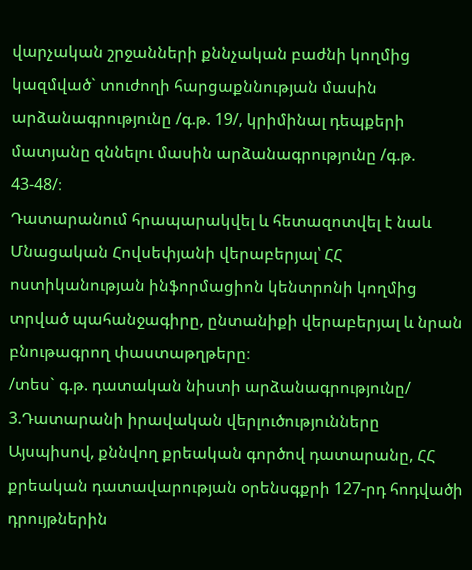վարչական շրջանների քննչական բաժնի կողմից կազմված` տուժողի հարցաքննության մասին արձանագրությունը /գ.թ. 19/, կրիմինալ դեպքերի մատյանը զննելու մասին արձանագրությունը /գ.թ. 43-48/։
Դատարանում հրապարակվել և հետազոտվել է նաև Մնացական Հովսեփյանի վերաբերյալ՝ ՀՀ ոստիկանության ինֆորմացիոն կենտրոնի կողմից տրված պահանջագիրը, ընտանիքի վերաբերյալ և նրան բնութագրող փաստաթղթերը։
/տես` գ.թ. դատական նիստի արձանագրությունը/
3.Դատարանի իրավական վերլուծությունները
Այսպիսով, քննվող քրեական գործով դատարանը, ՀՀ քրեական դատավարության օրենսգքրի 127-րդ հոդվածի դրույթներին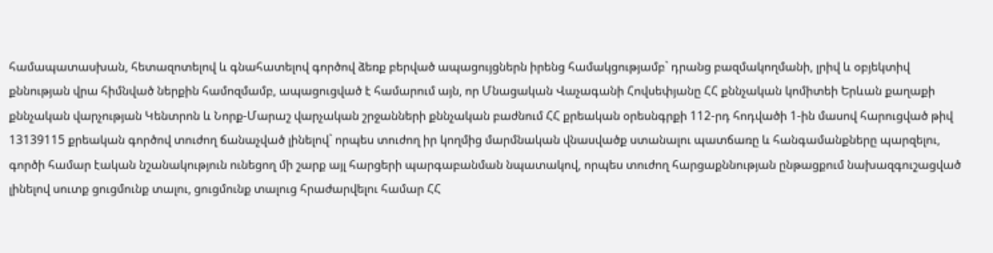համապատասխան, հետազոտելով և գնահատելով գործով ձեռք բերված ապացույցներն իրենց համակցությամբ` դրանց բազմակողմանի, լրիվ և օբյեկտիվ քննության վրա հիմնված ներքին համոզմամբ, ապացուցված է համարում այն, որ Մնացական Վաչագանի Հովսեփյանը ՀՀ քննչական կոմիտեի Երևան քաղաքի քննչական վարչության Կենտրոն և Նորք-Մարաշ վարչական շրջանների քննչական բաժնում ՀՀ քրեական օրեսնգրքի 112-րդ հոդվածի 1-ին մասով հարուցված թիվ 13139115 քրեական գործով տուժող ճանաչված լինելով` որպես տուժող իր կողմից մարմնական վնասվածք ստանալու պատճառը և հանգամանքները պարզելու, գործի համար էական նշանակություն ունեցող մի շարք այլ հարցերի պարգաբանման նպատակով, որպես տուժող հարցաքննության ընթացքում նախազգուշացված լինելով սուտք ցուցմունք տալու, ցուցմունք տալուց հրաժարվելու համար ՀՀ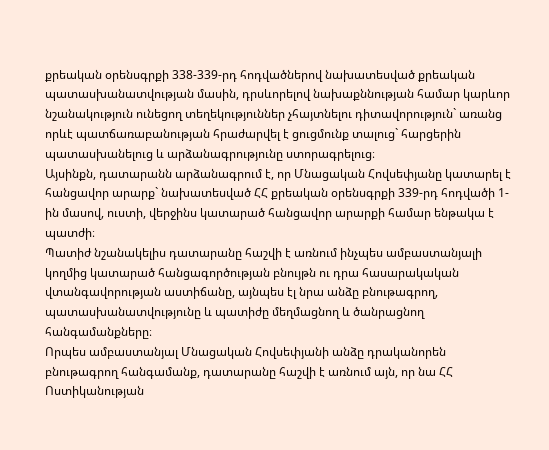քրեական օրենսգրքի 338-339-րդ հոդվածներով նախատեսված քրեական պատասխանատվության մասին, դրսևորելով նախաքննության համար կարևոր նշանակություն ունեցող տեղեկություններ չհայտնելու դիտավորություն` առանց որևէ պատճառաբանության հրաժարվել է ցուցմունք տալուց` հարցերին պատասխանելուց և արձանագրությունը ստորագրելուց։
Այսինքն, դատարանն արձանագրում է, որ Մնացական Հովսեփյանը կատարել է հանցավոր արարք` նախատեսված ՀՀ քրեական օրենսգրքի 339-րդ հոդվածի 1-ին մասով, ուստի, վերջինս կատարած հանցավոր արարքի համար ենթակա է պատժի։
Պատիժ նշանակելիս դատարանը հաշվի է առնում ինչպես ամբաստանյալի կողմից կատարած հանցագործության բնույթն ու դրա հասարակական վտանգավորության աստիճանը, այնպես էլ նրա անձը բնութագրող, պատասխանատվությունը և պատիժը մեղմացնող և ծանրացնող հանգամանքները։
Որպես ամբաստանյալ Մնացական Հովսեփյանի անձը դրականորեն բնութագրող հանգամանք, դատարանը հաշվի է առնում այն, որ նա ՀՀ Ոստիկանության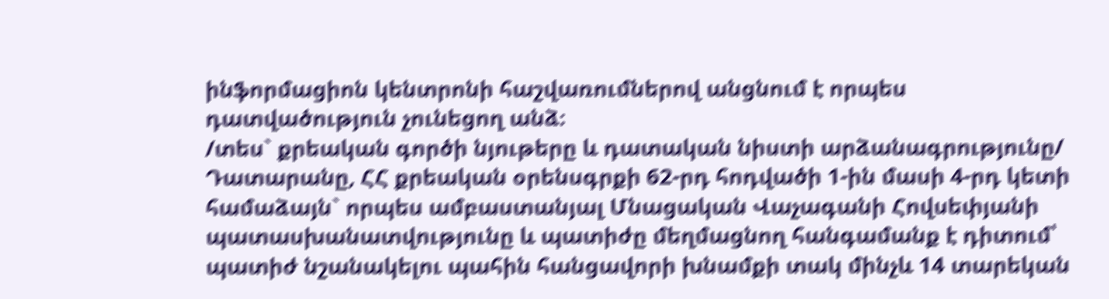ինֆորմացիոն կենտրոնի հաշվառումներով անցնում է որպես դատվածություն չունեցող անձ։
/տես` քրեական գործի նյութերը և դատական նիստի արձանագրությունը/
Դատարանը, ՀՀ քրեական օրենսգրքի 62-րդ հոդվածի 1-ին մասի 4-րդ կետի համաձայն` որպես ամբաստանյալ Մնացական Վաչագանի Հովսեփյանի պատասխանատվությունը և պատիժը մեղմացնող հանգամանք է դիտում՝ պատիժ նշանակելու պահին հանցավորի խնամքի տակ մինչև 14 տարեկան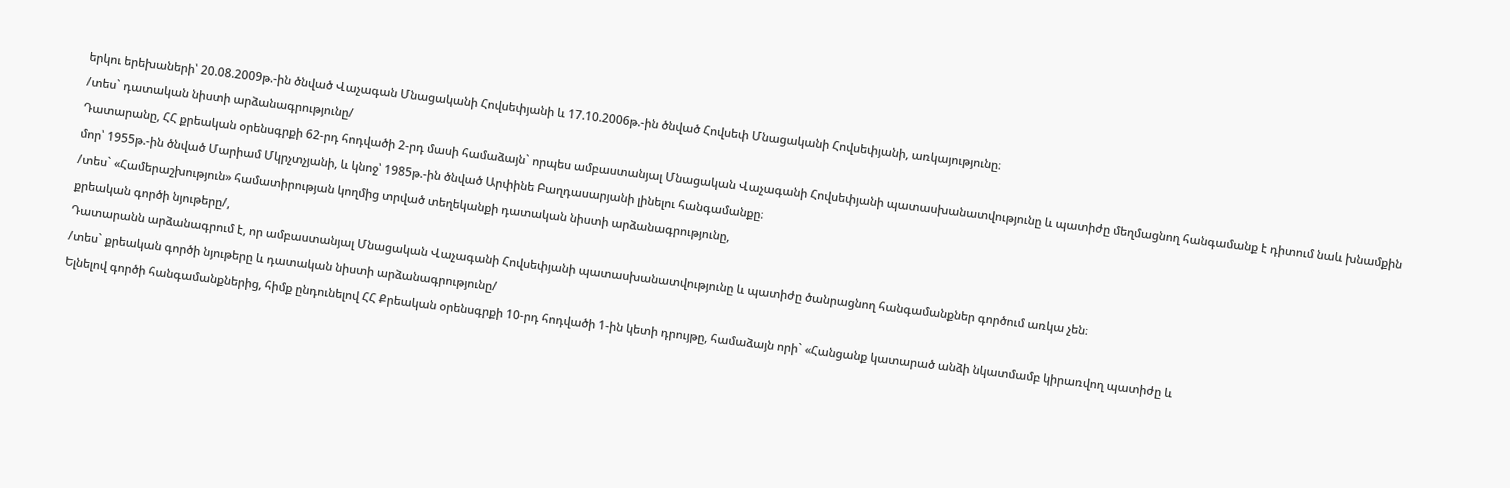երկու երեխաների՝ 20.08.2009թ.-ին ծնված Վաչագան Մնացականի Հովսեփյանի և 17.10.2006թ.-ին ծնված Հովսեփ Մնացականի Հովսեփյանի, առկայությունը։
/տես` դատական նիստի արձանագրությունը/
Դատարանը, ՀՀ քրեական օրենսգրքի 62-րդ հոդվածի 2-րդ մասի համաձայն` որպես ամբաստանյալ Մնացական Վաչագանի Հովսեփյանի պատասխանատվությունը և պատիժը մեղմացնող հանգամանք է դիտում նաև խնամքին մոր՝ 1955թ.-ին ծնված Մարիամ Մկրչտչյանի, և կնոջ՝ 1985թ.-ին ծնված Արփինե Բաղդասարյանի լինելու հանգամանքը։
/տես` «Համերաշխություն» համատիրության կողմից տրված տեղեկանքի դատական նիստի արձանագրությունը,
քրեական գործի նյութերը/,
Դատարանն արձանագրում է, որ ամբաստանյալ Մնացական Վաչագանի Հովսեփյանի պատասխանատվությունը և պատիժը ծանրացնող հանգամանքներ գործում առկա չեն։
/տես` քրեական գործի նյութերը և դատական նիստի արձանագրությունը/
Ելնելով գործի հանգամանքներից, հիմք ընդունելով ՀՀ Քրեական օրենսգրքի 10-րդ հոդվածի 1-ին կետի դրույթը, համաձայն որի` «Հանցանք կատարած անձի նկատմամբ կիրառվող պատիժը և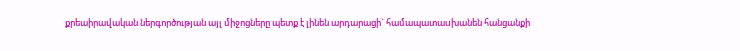քրեաիրավական ներգործության այլ միջոցները պետք է լինեն արդարացի` համապատաuխանեն հանցանքի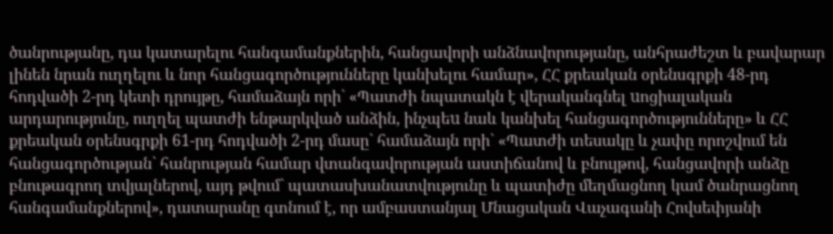ծանրությանը, դա կատարելու հանգամանքներին, հանցավորի անձնավորությանը, անհրաժեշտ և բավարար լինեն նրան ուղղելու և նոր հանցագործությունները կանխելու համար», ՀՀ քրեական օրենսգրքի 48-րդ հոդվածի 2-րդ կետի դրույթը, համաձայն որի` «Պատժի նպատակն է վերականգնել uոցիալական արդարությունը, ուղղել պատժի ենթարկված անձին, ինչպեu նաև կանխել հանցագործությունները» և ՀՀ քրեական օրենսգրքի 61-րդ հոդվածի 2-րդ մասը` համաձայն որի` «Պատժի տեսակը և չափը որոշվում են հանցագործության` հանրության համար վտանգավորության աստիճանով և բնույթով, հանցավորի անձը բնութագրող տվյալներով, այդ թվում` պատասխանատվությունը և պատիժը մեղմացնող կամ ծանրացնող հանգամանքներով», դատարանը գտնում է, որ ամբաստանյալ Մնացական Վաչագանի Հովսեփյանի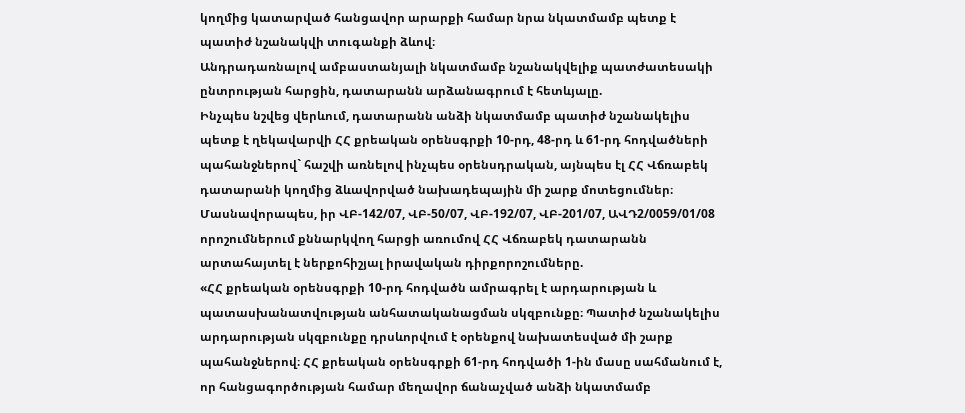կողմից կատարված հանցավոր արարքի համար նրա նկատմամբ պետք է պատիժ նշանակվի տուգանքի ձևով։
Անդրադառնալով ամբաստանյալի նկատմամբ նշանակվելիք պատժատեսակի ընտրության հարցին, դատարանն արձանագրում է հետևյալը.
Ինչպես նշվեց վերևում, դատարանն անձի նկատմամբ պատիժ նշանակելիս պետք է ղեկավարվի ՀՀ քրեական օրենսգրքի 10-րդ, 48-րդ և 61-րդ հոդվածների պահանջներով` հաշվի առնելով ինչպես օրենսդրական, այնպես էլ ՀՀ Վճռաբեկ դատարանի կողմից ձևավորված նախադեպային մի շարք մոտեցումներ։
Մասնավորապես, իր ՎԲ-142/07, ՎԲ-50/07, ՎԲ-192/07, ՎԲ-201/07, ԱՎԴ2/0059/01/08 որոշումներում քննարկվող հարցի առումով ՀՀ Վճռաբեկ դատարանն արտահայտել է ներքոհիշյալ իրավական դիրքորոշումները.
«ՀՀ քրեական օրենսգրքի 10-րդ հոդվածն ամրագրել է արդարության և պատասխանատվության անհատականացման սկզբունքը։ Պատիժ նշանակելիս արդարության սկզբունքը դրսևորվում է օրենքով նախատեսված մի շարք պահանջներով։ ՀՀ քրեական օրենսգրքի 61-րդ հոդվածի 1-ին մասը սահմանում է, որ հանցագործության համար մեղավոր ճանաչված անձի նկատմամբ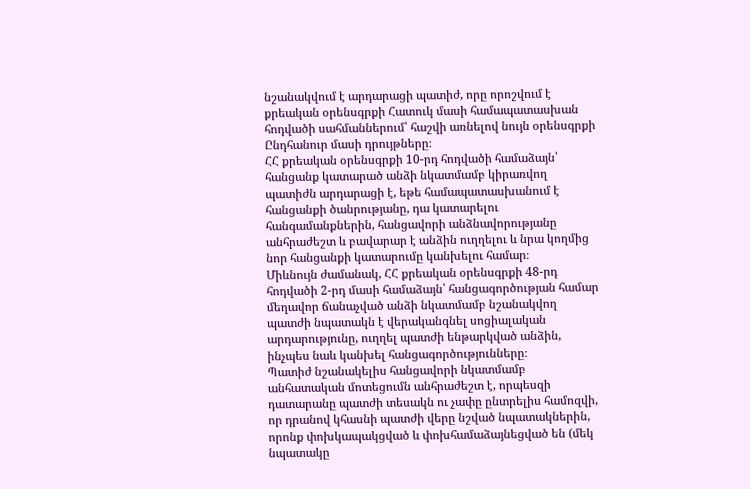նշանակվում է արդարացի պատիժ, որը որոշվում է քրեական օրենսգրքի Հատուկ մասի համապատասխան հոդվածի սահմաններում՝ հաշվի առնելով նույն օրենսգրքի Ընդհանուր մասի դրույթները։
ՀՀ քրեական օրենսգրքի 10-րդ հոդվածի համաձայն՝ հանցանք կատարած անձի նկատմամբ կիրառվող պատիժն արդարացի է, եթե համապատասխանում է հանցանքի ծանրությանը, դա կատարելու հանգամանքներին, հանցավորի անձնավորությանը անհրաժեշտ և բավարար է անձին ուղղելու և նրա կողմից նոր հանցանքի կատարումը կանխելու համար։
Միևնույն ժամանակ, ՀՀ քրեական օրենսգրքի 48-րդ հոդվածի 2-րդ մասի համաձայն՝ հանցագործության համար մեղավոր ճանաչված անձի նկատմամբ նշանակվող պատժի նպատակն է վերականգնել սոցիալական արդարությունը, ուղղել պատժի ենթարկված անձին, ինչպես նաև կանխել հանցագործությունները։
Պատիժ նշանակելիս հանցավորի նկատմամբ անհատական մոտեցումն անհրաժեշտ է, որպեսզի դատարանը պատժի տեսակն ու չափը ընտրելիս համոզվի, որ դրանով կհասնի պատժի վերը նշված նպատակներին, որոնք փոխկապակցված և փոխհամաձայնեցված են (մեկ նպատակը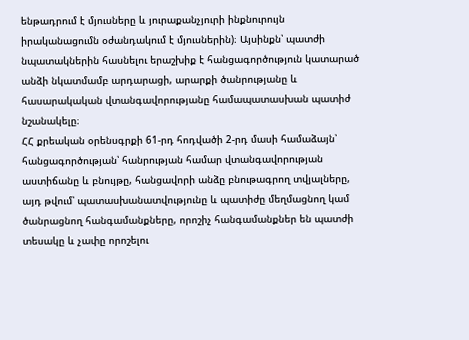ենթադրում է մյուսները և յուրաքանչյուրի ինքնուրույն իրականացումն օժանդակում է մյուսներին)։ Այսինքն՝ պատժի նպատակներին հասնելու երաշխիք է հանցագործություն կատարած անձի նկատմամբ արդարացի, արարքի ծանրությանը և հասարակական վտանգավորությանը համապատասխան պատիժ նշանակելը։
ՀՀ քրեական օրենսգրքի 61-րդ հոդվածի 2-րդ մասի համաձայն՝ հանցագործության՝ հանրության համար վտանգավորության աստիճանը և բնույթը, հանցավորի անձը բնութագրող տվյալները, այդ թվում՝ պատասխանատվությունը և պատիժը մեղմացնող կամ ծանրացնող հանգամանքները, որոշիչ հանգամանքներ են պատժի տեսակը և չափը որոշելու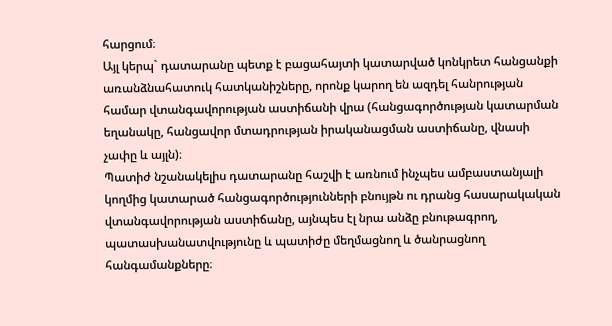հարցում։
Այլ կերպ` դատարանը պետք է բացահայտի կատարված կոնկրետ հանցանքի առանձնահատուկ հատկանիշները, որոնք կարող են ազդել հանրության համար վտանգավորության աստիճանի վրա (հանցագործության կատարման եղանակը, հանցավոր մտադրության իրականացման աստիճանը, վնասի չափը և այլն)։
Պատիժ նշանակելիս դատարանը հաշվի է առնում ինչպես ամբաստանյալի կողմից կատարած հանցագործությունների բնույթն ու դրանց հասարակական վտանգավորության աստիճանը, այնպես էլ նրա անձը բնութագրող, պատասխանատվությունը և պատիժը մեղմացնող և ծանրացնող հանգամանքները։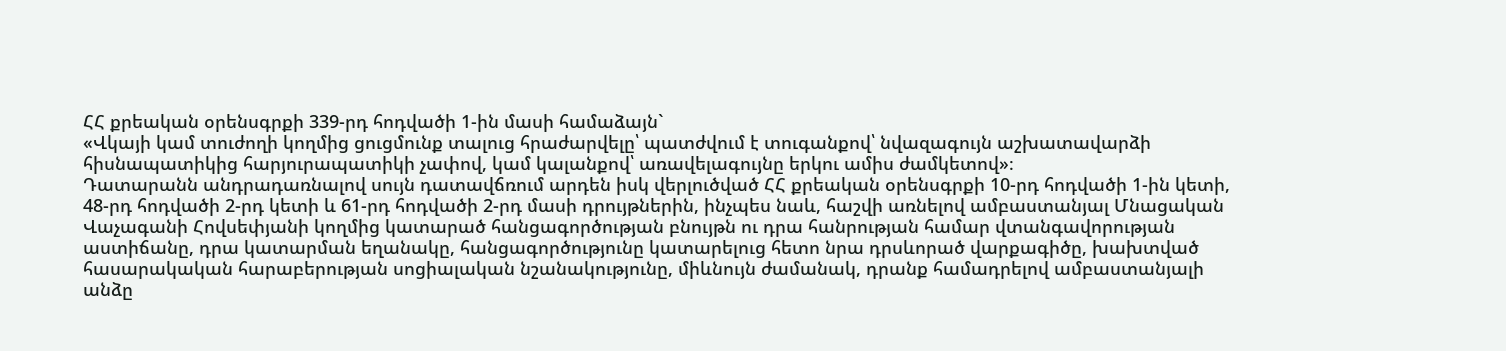ՀՀ քրեական օրենսգրքի 339-րդ հոդվածի 1-ին մասի համաձայն`
«Վկայի կամ տուժողի կողմից ցուցմունք տալուց հրաժարվելը՝ պատժվում է տուգանքով՝ նվազագույն աշխատավարձի հիսնապատիկից հարյուրապատիկի չափով, կամ կալանքով՝ առավելագույնը երկու ամիս ժամկետով»։
Դատարանն անդրադառնալով սույն դատավճռում արդեն իսկ վերլուծված ՀՀ քրեական օրենսգրքի 10-րդ հոդվածի 1-ին կետի, 48-րդ հոդվածի 2-րդ կետի և 61-րդ հոդվածի 2-րդ մասի դրույթներին, ինչպես նաև, հաշվի առնելով ամբաստանյալ Մնացական Վաչագանի Հովսեփյանի կողմից կատարած հանցագործության բնույթն ու դրա հանրության համար վտանգավորության աստիճանը, դրա կատարման եղանակը, հանցագործությունը կատարելուց հետո նրա դրսևորած վարքագիծը, խախտված հասարակական հարաբերության սոցիալական նշանակությունը, միևնույն ժամանակ, դրանք համադրելով ամբաստանյալի անձը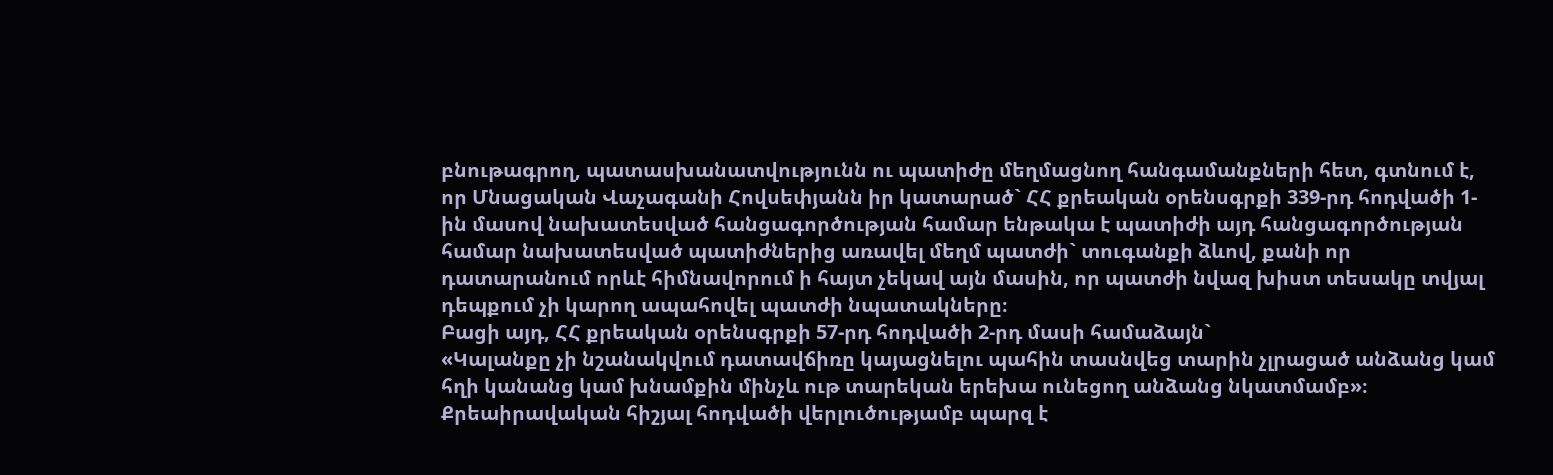բնութագրող, պատասխանատվությունն ու պատիժը մեղմացնող հանգամանքների հետ, գտնում է, որ Մնացական Վաչագանի Հովսեփյանն իր կատարած` ՀՀ քրեական օրենսգրքի 339-րդ հոդվածի 1-ին մասով նախատեսված հանցագործության համար ենթակա է պատիժի այդ հանցագործության համար նախատեսված պատիժներից առավել մեղմ պատժի` տուգանքի ձևով, քանի որ դատարանում որևէ հիմնավորում ի հայտ չեկավ այն մասին, որ պատժի նվազ խիստ տեսակը տվյալ դեպքում չի կարող ապահովել պատժի նպատակները։
Բացի այդ, ՀՀ քրեական օրենսգրքի 57-րդ հոդվածի 2-րդ մասի համաձայն`
«Կալանքը չի նշանակվում դատավճիռը կայացնելու պահին տասնվեց տարին չլրացած անձանց կամ հղի կանանց կամ խնամքին մինչև ութ տարեկան երեխա ունեցող անձանց նկատմամբ»։
Քրեաիրավական հիշյալ հոդվածի վերլուծությամբ պարզ է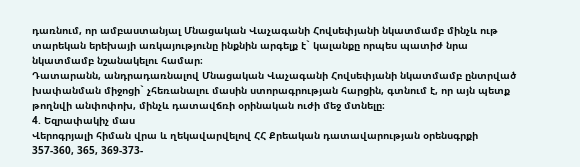դառնում, որ ամբաստանյալ Մնացական Վաչագանի Հովսեփյանի նկատմամբ մինչև ութ տարեկան երեխայի առկայությունը ինքնին արգելք է` կալանքը որպես պատիժ նրա նկատմամբ նշանակելու համար։
Դատարանն, անդրադառնալով Մնացական Վաչագանի Հովսեփյանի նկատմամբ ընտրված խափանման միջոցի` չհեռանալու մասին ստորագրության հարցին, գտնում է, որ այն պետք թողնվի անփոփոխ, մինչև դատավճռի օրինական ուժի մեջ մտնելը։
4. Եզրափակիչ մաս
Վերոգրյալի հիման վրա և ղեկավարվելով ՀՀ Քրեական դատավարության օրենսգրքի 357-360, 365, 369-373-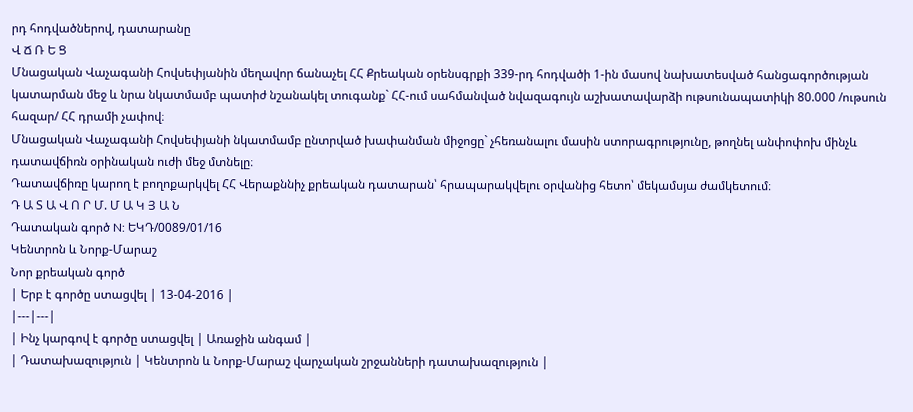րդ հոդվածներով, դատարանը
Վ Ճ Ռ Ե Ց
Մնացական Վաչագանի Հովսեփյանին մեղավոր ճանաչել ՀՀ Քրեական օրենսգրքի 339-րդ հոդվածի 1-ին մասով նախատեսված հանցագործության կատարման մեջ և նրա նկատմամբ պատիժ նշանակել տուգանք` ՀՀ-ում սահմանված նվազագույն աշխատավարձի ութսունապատիկի 80.000 /ութսուն հազար/ ՀՀ դրամի չափով։
Մնացական Վաչագանի Հովսեփյանի նկատմամբ ընտրված խափանման միջոցը` չհեռանալու մասին ստորագրությունը, թողնել անփոփոխ մինչև դատավճիռն օրինական ուժի մեջ մտնելը։
Դատավճիռը կարող է բողոքարկվել ՀՀ Վերաքննիչ քրեական դատարան՝ հրապարակվելու օրվանից հետո՝ մեկամսյա ժամկետում։
Դ Ա Տ Ա Վ Ո Ր Մ. Մ Ա Կ Յ Ա Ն
Դատական գործ N: ԵԿԴ/0089/01/16
Կենտրոն և Նորք-Մարաշ
Նոր քրեական գործ
| Երբ է գործը ստացվել | 13-04-2016 |
|---|---|
| Ինչ կարգով է գործը ստացվել | Առաջին անգամ |
| Դատախազություն | Կենտրոն և Նորք-Մարաշ վարչական շրջանների դատախազություն |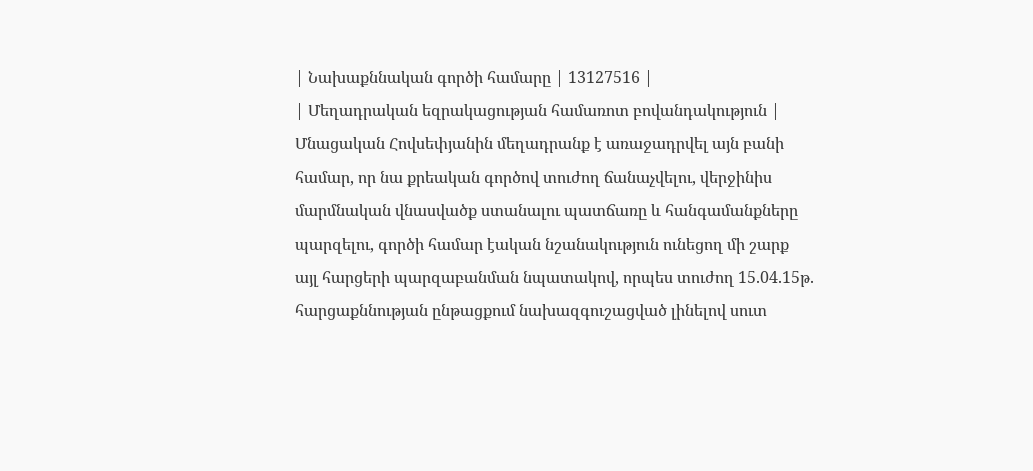| Նախաքննական գործի համարը | 13127516 |
| Մեղադրական եզրակացության համառոտ բովանդակություն | Մնացական Հովսեփյանին մեղադրանք է առաջադրվել այն բանի համար, որ նա քրեական գործով տուժող ճանաչվելու, վերջինիս մարմնական վնասվածք ստանալու պատճառը և հանգամանքները պարզելու, գործի համար էական նշանակություն ունեցող մի շարք այլ հարցերի պարզաբանման նպատակով, որպես տուժող 15.04.15թ. հարցաքննության ընթացքում նախազգուշացված լինելով սուտ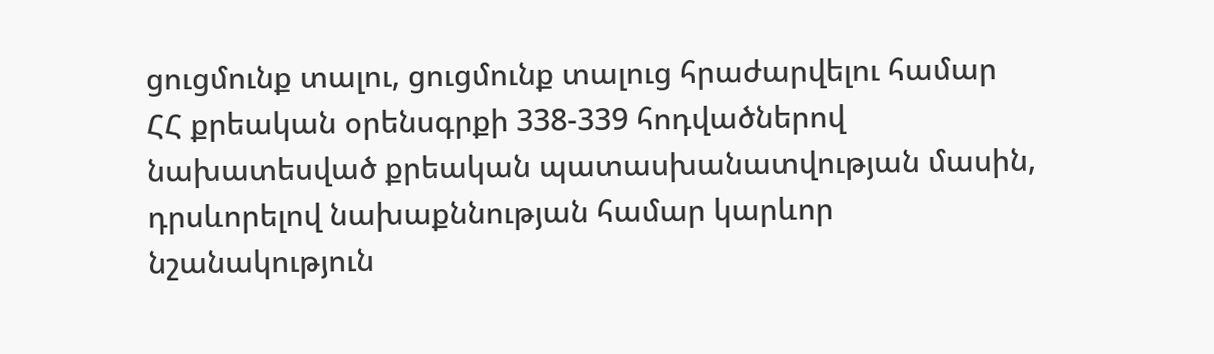ցուցմունք տալու, ցուցմունք տալուց հրաժարվելու համար ՀՀ քրեական օրենսգրքի 338-339 հոդվածներով նախատեսված քրեական պատասխանատվության մասին, դրսևորելով նախաքննության համար կարևոր նշանակություն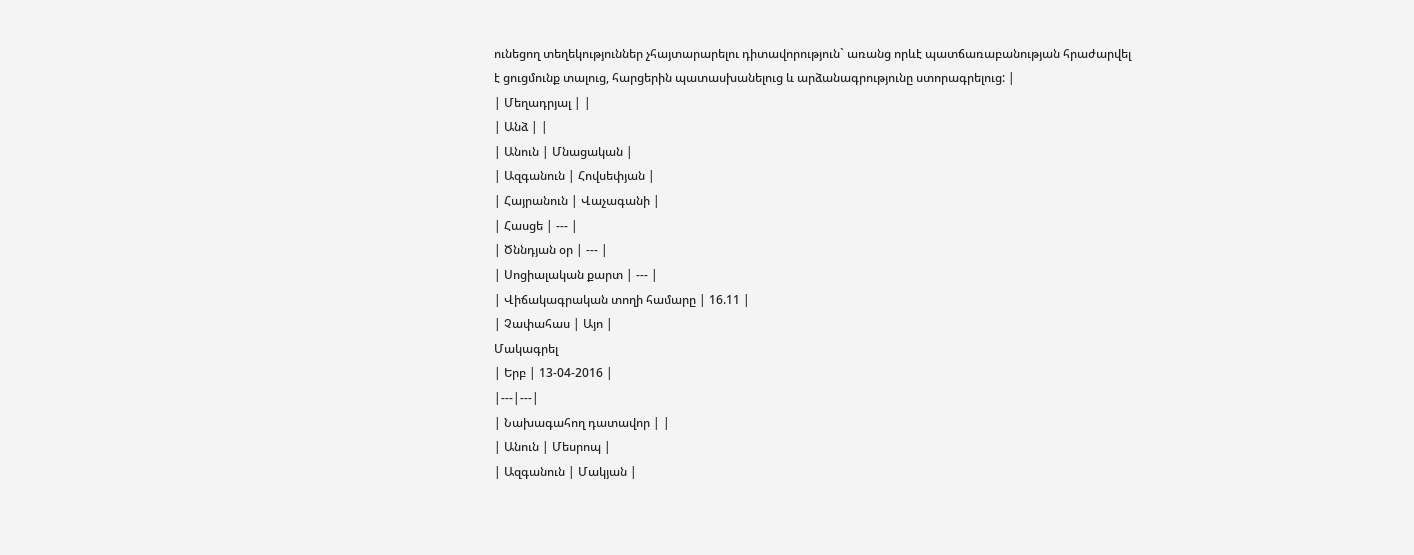ունեցող տեղեկություններ չհայտարարելու դիտավորություն` առանց որևէ պատճառաբանության հրաժարվել է ցուցմունք տալուց, հարցերին պատասխանելուց և արձանագրությունը ստորագրելուց: |
| Մեղադրյալ | |
| Անձ | |
| Անուն | Մնացական |
| Ազգանուն | Հովսեփյան |
| Հայրանուն | Վաչագանի |
| Հասցե | --- |
| Ծննդյան օր | --- |
| Սոցիալական քարտ | --- |
| Վիճակագրական տողի համարը | 16.11 |
| Չափահաս | Այո |
Մակագրել
| Երբ | 13-04-2016 |
|---|---|
| Նախագահող դատավոր | |
| Անուն | Մեսրոպ |
| Ազգանուն | Մակյան |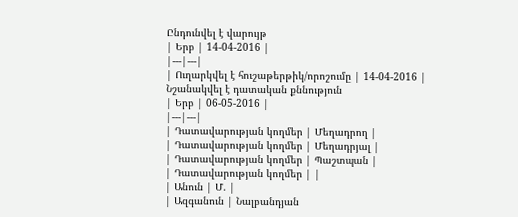Ընդունվել է վարույթ
| Երբ | 14-04-2016 |
|---|---|
| Ուղարկվել է հուշաթերթիկ/որոշումը | 14-04-2016 |
Նշանակվել է դատական քննություն
| Երբ | 06-05-2016 |
|---|---|
| Դատավարության կողմեր | Մեղադրող |
| Դատավարության կողմեր | Մեղադրյալ |
| Դատավարության կողմեր | Պաշտպան |
| Դատավարության կողմեր | |
| Անուն | Մ. |
| Ազգանուն | Նալբանդյան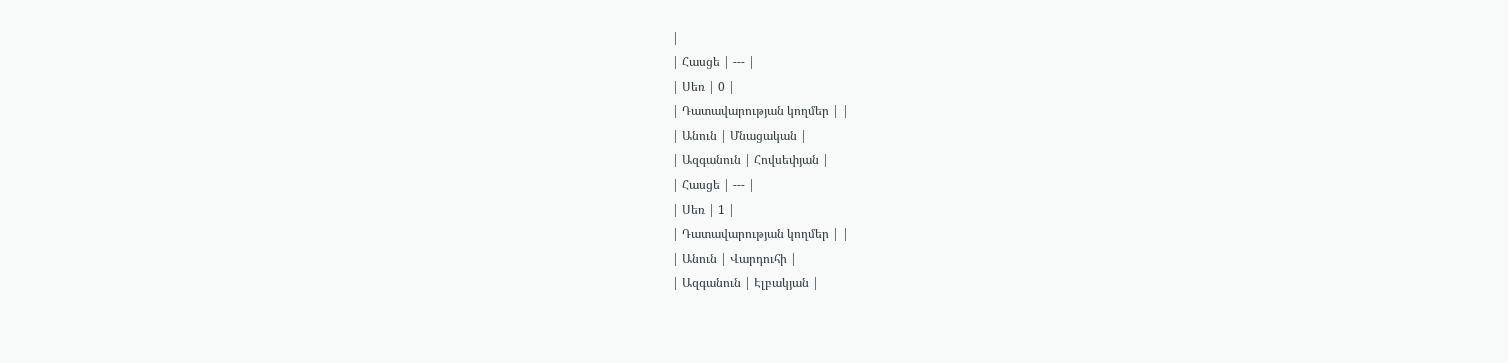|
| Հասցե | --- |
| Սեռ | 0 |
| Դատավարության կողմեր | |
| Անուն | Մնացական |
| Ազգանուն | Հովսեփյան |
| Հասցե | --- |
| Սեռ | 1 |
| Դատավարության կողմեր | |
| Անուն | Վարդուհի |
| Ազգանուն | Էլբակյան |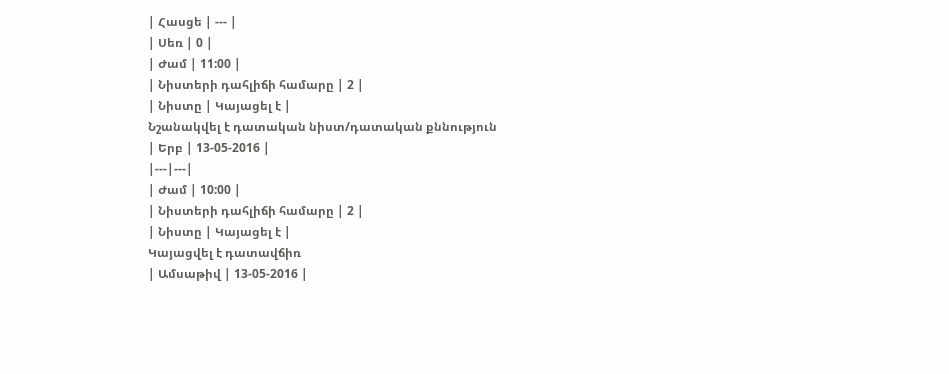| Հասցե | --- |
| Սեռ | 0 |
| Ժամ | 11:00 |
| Նիստերի դահլիճի համարը | 2 |
| Նիստը | Կայացել է |
Նշանակվել է դատական նիստ/դատական քննություն
| Երբ | 13-05-2016 |
|---|---|
| Ժամ | 10:00 |
| Նիստերի դահլիճի համարը | 2 |
| Նիստը | Կայացել է |
Կայացվել է դատավճիռ
| Ամսաթիվ | 13-05-2016 |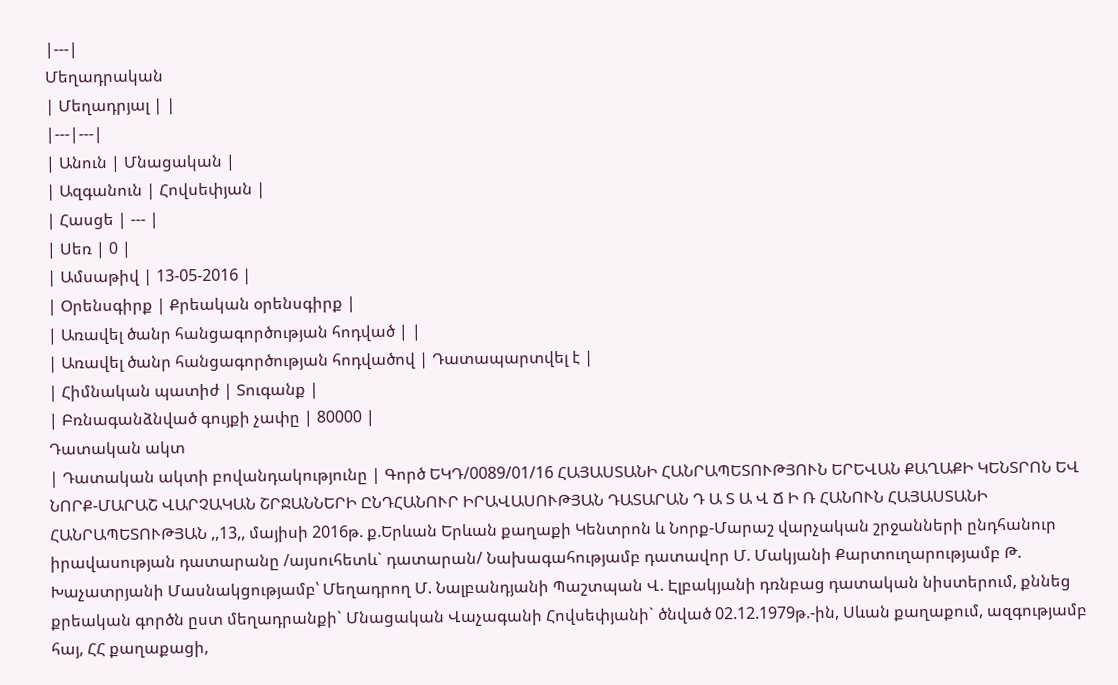|---|
Մեղադրական
| Մեղադրյալ | |
|---|---|
| Անուն | Մնացական |
| Ազգանուն | Հովսեփյան |
| Հասցե | --- |
| Սեռ | 0 |
| Ամսաթիվ | 13-05-2016 |
| Օրենսգիրք | Քրեական օրենսգիրք |
| Առավել ծանր հանցագործության հոդված | |
| Առավել ծանր հանցագործության հոդվածով | Դատապարտվել է |
| Հիմնական պատիժ | Տուգանք |
| Բռնագանձնված գույքի չափը | 80000 |
Դատական ակտ
| Դատական ակտի բովանդակությունը | Գործ ԵԿԴ/0089/01/16 ՀԱՅԱՍՏԱՆԻ ՀԱՆՐԱՊԵՏՈՒԹՅՈՒՆ ԵՐԵՎԱՆ ՔԱՂԱՔԻ ԿԵՆՏՐՈՆ ԵՎ ՆՈՐՔ-ՄԱՐԱՇ ՎԱՐՉԱԿԱՆ ՇՐՋԱՆՆԵՐԻ ԸՆԴՀԱՆՈՒՐ ԻՐԱՎԱՍՈՒԹՅԱՆ ԴԱՏԱՐԱՆ Դ Ա Տ Ա Վ Ճ Ի Ռ ՀԱՆՈՒՆ ՀԱՅԱՍՏԱՆԻ ՀԱՆՐԱՊԵՏՈՒԹՅԱՆ ,,13,, մայիսի 2016թ. ք.Երևան Երևան քաղաքի Կենտրոն և Նորք-Մարաշ վարչական շրջանների ընդհանուր իրավասության դատարանը /այսուհետև` դատարան/ Նախագահությամբ դատավոր Մ. Մակյանի Քարտուղարությամբ Թ. Խաչատրյանի Մասնակցությամբ՝ Մեղադրող Մ. Նալբանդյանի Պաշտպան Վ. Էլբակյանի դռնբաց դատական նիստերում, քննեց քրեական գործն ըստ մեղադրանքի` Մնացական Վաչագանի Հովսեփյանի` ծնված 02.12.1979թ.-ին, Սևան քաղաքում, ազգությամբ հայ, ՀՀ քաղաքացի,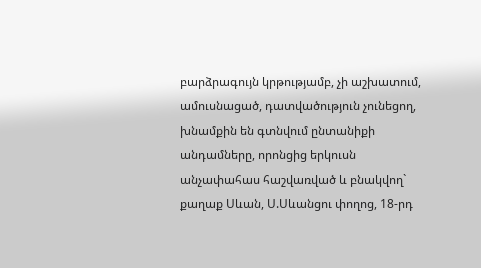բարձրագույն կրթությամբ, չի աշխատում, ամուսնացած, դատվածություն չունեցող, խնամքին են գտնվում ընտանիքի անդամները, որոնցից երկուսն անչափահաս հաշվառված և բնակվող` քաղաք Սևան, Ս.Սևանցու փողոց, 18-րդ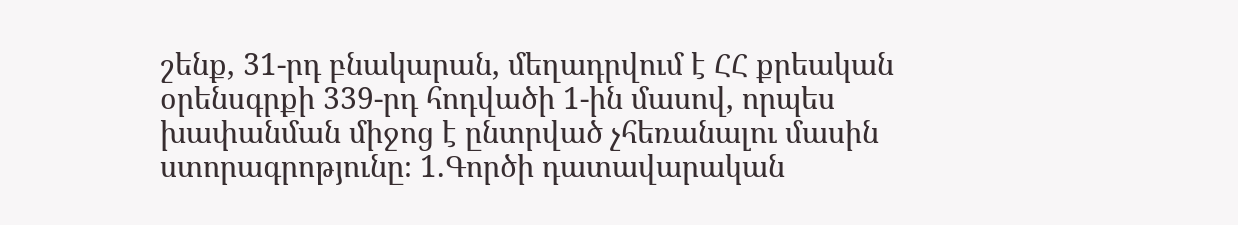շենք, 31-րդ բնակարան, մեղադրվում է ՀՀ քրեական օրենսգրքի 339-րդ հոդվածի 1-ին մասով, որպես խափանման միջոց է ընտրված չհեռանալու մասին ստորագրոթյունը։ 1.Գործի դատավարական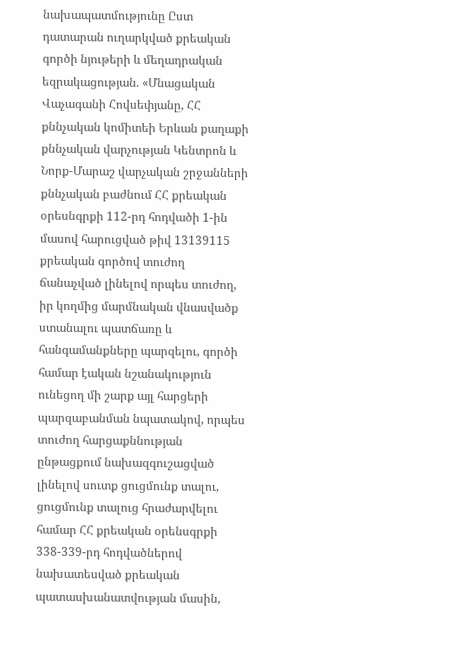նախապատմությունը Ըստ դատարան ուղարկված քրեական գործի նյութերի և մեղադրական եզրակացության. «Մնացական Վաչագանի Հովսեփյանը, ՀՀ քննչական կոմիտեի Երևան քաղաքի քննչական վարչության Կենտրոն և Նորք-Մարաշ վարչական շրջանների քննչական բաժնում ՀՀ քրեական օրեսնգրքի 112-րդ հոդվածի 1-ին մասով հարուցված թիվ 13139115 քրեական գործով տուժող ճանաչված լինելով որպես տուժող, իր կողմից մարմնական վնասվածք ստանալու պատճառը և հանգամանքները պարզելու, գործի համար էական նշանակություն ունեցող մի շարք այլ հարցերի պարզաբանման նպատակով, որպես տուժող հարցաքննության ընթացքում նախազգուշացված լինելով սուտք ցուցմունք տալու, ցուցմունք տալուց հրաժարվելու համար ՀՀ քրեական օրենսգրքի 338-339-րդ հոդվածներով նախատեսված քրեական պատասխանատվության մասին,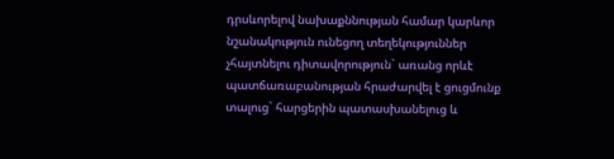դրսևորելով նախաքննության համար կարևոր նշանակություն ունեցող տեղեկություններ չհայտնելու դիտավորություն` առանց որևէ պատճառաբանության հրաժարվել է ցուցմունք տալուց` հարցերին պատասխանելուց և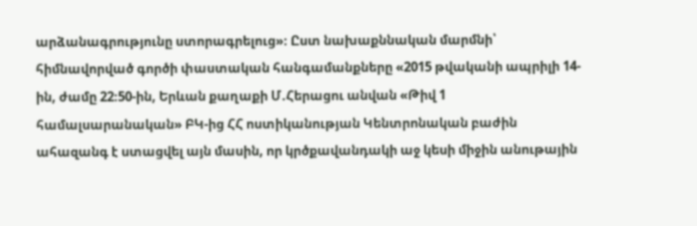արձանագրությունը ստորագրելուց»։ Ըստ նախաքննական մարմնի՝ հիմնավորված գործի փաստական հանգամանքները «2015 թվականի ապրիլի 14-ին, ժամը 22։50-ին, Երևան քաղաքի Մ.Հերացու անվան «Թիվ 1 համալսարանական» ԲԿ-ից ՀՀ ոստիկանության Կենտրոնական բաժին ահազանգ է ստացվել այն մասին, որ կրծքավանդակի աջ կեսի միջին անութային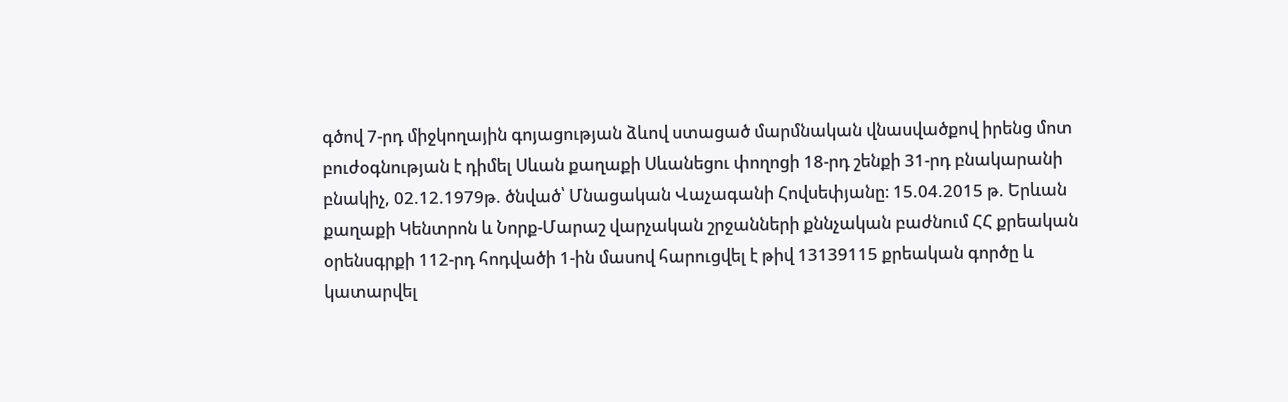գծով 7-րդ միջկողային գոյացության ձևով ստացած մարմնական վնասվածքով իրենց մոտ բուժօգնության է դիմել Սևան քաղաքի Սևանեցու փողոցի 18-րդ շենքի 31-րդ բնակարանի բնակիչ, 02.12.1979թ. ծնված՝ Մնացական Վաչագանի Հովսեփյանը։ 15.04.2015 թ. Երևան քաղաքի Կենտրոն և Նորք-Մարաշ վարչական շրջանների քննչական բաժնում ՀՀ քրեական օրենսգրքի 112-րդ հոդվածի 1-ին մասով հարուցվել է թիվ 13139115 քրեական գործը և կատարվել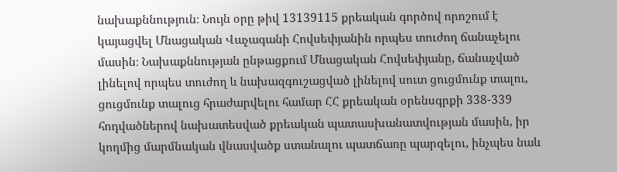նախաքննություն։ Նույն օրը թիվ 13139115 քրեական գործով որոշում է կայացվել Մնացական Վաչագանի Հովսեփյանին որպես տուժող ճանաչելու մասին։ Նախաքննության ընթացքում Մնացական Հովսեփյանը, ճանաչված լինելով որպես տուժող և նախազգուշացված լինելով սուտ ցուցմունք տալու, ցուցմունք տալուց հրաժարվելու համար ՀՀ քրեական օրենսգրքի 338-339 հոդվածներով նախատեսված քրեական պատասխանատվության մասին, իր կողմից մարմնական վնասվածք ստանալու պատճառը պարզելու, ինչպես նաև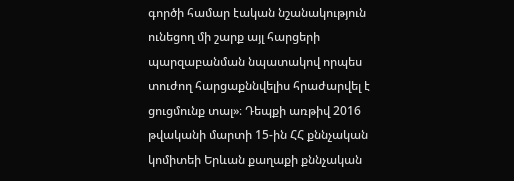գործի համար էական նշանակություն ունեցող մի շարք այլ հարցերի պարզաբանման նպատակով որպես տուժող հարցաքննվելիս հրաժարվել է ցուցմունք տալ»։ Դեպքի առթիվ 2016 թվականի մարտի 15-ին ՀՀ քննչական կոմիտեի Երևան քաղաքի քննչական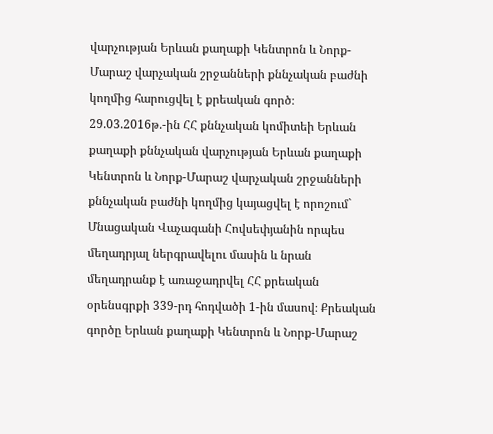վարչության Երևան քաղաքի Կենտրոն և Նորք-Մարաշ վարչական շրջանների քննչական բաժնի կողմից հարուցվել է քրեական գործ։ 29.03.2016թ.-ին ՀՀ քննչական կոմիտեի Երևան քաղաքի քննչական վարչության Երևան քաղաքի Կենտրոն և Նորք-Մարաշ վարչական շրջանների քննչական բաժնի կողմից կայացվել է որոշում` Մնացական Վաչագանի Հովսեփյանին որպես մեղադրյալ ներգրավելու մասին և նրան մեղադրանք է առաջադրվել ՀՀ քրեական օրենսգրքի 339-րդ հոդվածի 1-ին մասով։ Քրեական գործը Երևան քաղաքի Կենտրոն և Նորք-Մարաշ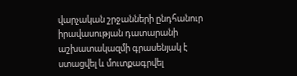վարչական շրջանների ընդհանուր իրավասության դատարանի աշխատակազմի գրասենյակ է ստացվել և մուտքագրվել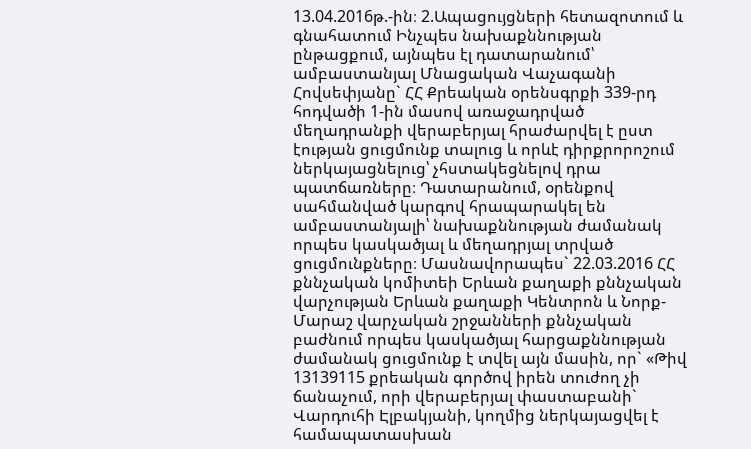13.04.2016թ.-ին։ 2.Ապացույցների հետազոտում և գնահատում Ինչպես նախաքննության ընթացքում, այնպես էլ դատարանում՝ ամբաստանյալ Մնացական Վաչագանի Հովսեփյանը` ՀՀ Քրեական օրենսգրքի 339-րդ հոդվածի 1-ին մասով առաջադրված մեղադրանքի վերաբերյալ հրաժարվել է ըստ էության ցուցմունք տալուց և որևէ դիրքրորոշում ներկայացնելուց՝ չհստակեցնելով դրա պատճառները։ Դատարանում, օրենքով սահմանված կարգով հրապարակել են ամբաստանյալի՝ նախաքննության ժամանակ որպես կասկածյալ և մեղադրյալ տրված ցուցմունքները։ Մասնավորապես` 22.03.2016 ՀՀ քննչական կոմիտեի Երևան քաղաքի քննչական վարչության Երևան քաղաքի Կենտրոն և Նորք-Մարաշ վարչական շրջանների քննչական բաժնում որպես կասկածյալ հարցաքննության ժամանակ ցուցմունք է տվել այն մասին, որ` «Թիվ 13139115 քրեական գործով իրեն տուժող չի ճանաչում, որի վերաբերյալ փաստաբանի` Վարդուհի Էլբակյանի, կողմից ներկայացվել է համապատասխան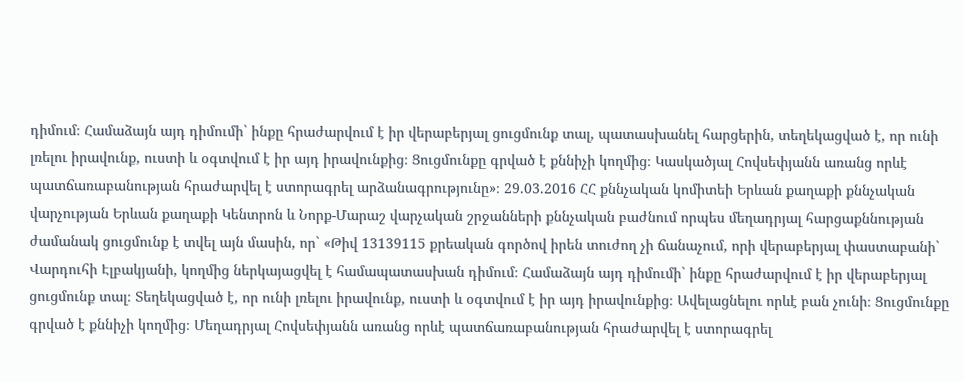դիմում։ Համաձայն այդ դիմումի` ինքը հրաժարվում է իր վերաբերյալ ցուցմունք տալ, պատասխանել հարցերին, տեղեկացված է, որ ունի լռելու իրավունք, ուստի և օգտվում է իր այդ իրավունքից։ Ցուցմունքը գրված է քննիչի կողմից։ Կասկածյալ Հովսեփյանն առանց որևէ պատճառաբանության հրաժարվել է ստորագրել արձանագրությունը»։ 29.03.2016 ՀՀ քննչական կոմիտեի Երևան քաղաքի քննչական վարչության Երևան քաղաքի Կենտրոն և Նորք-Մարաշ վարչական շրջանների քննչական բաժնում որպես մեղադրյալ հարցաքննության ժամանակ ցուցմունք է տվել այն մասին, որ` «Թիվ 13139115 քրեական գործով իրեն տուժող չի ճանաչում, որի վերաբերյալ փաստաբանի` Վարդուհի Էլբակյանի, կողմից ներկայացվել է համապատասխան դիմում։ Համաձայն այդ դիմումի` ինքը հրաժարվում է իր վերաբերյալ ցուցմունք տալ։ Տեղեկացված է, որ ունի լռելու իրավունք, ուստի և օգտվում է իր այդ իրավունքից։ Ավելացնելու որևէ բան չունի։ Ցուցմունքը գրված է քննիչի կողմից։ Մեղադրյալ Հովսեփյանն առանց որևէ պատճառաբանության հրաժարվել է ստորագրել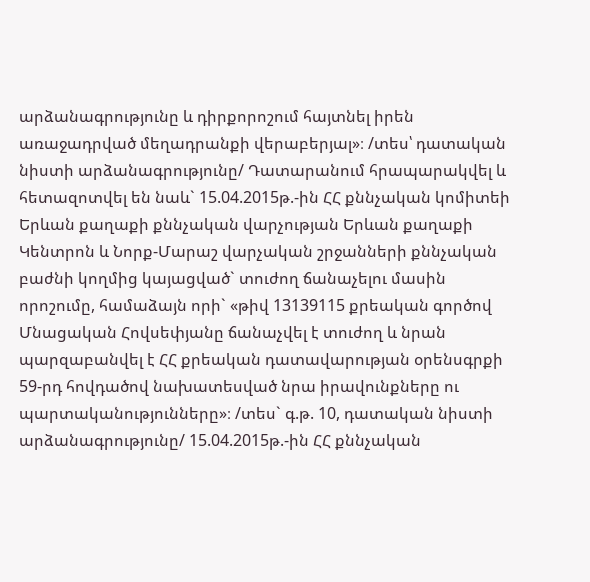արձանագրությունը և դիրքորոշում հայտնել իրեն առաջադրված մեղադրանքի վերաբերյալ»։ /տես՝ դատական նիստի արձանագրությունը/ Դատարանում հրապարակվել և հետազոտվել են նաև` 15.04.2015թ.-ին ՀՀ քննչական կոմիտեի Երևան քաղաքի քննչական վարչության Երևան քաղաքի Կենտրոն և Նորք-Մարաշ վարչական շրջանների քննչական բաժնի կողմից կայացված` տուժող ճանաչելու մասին որոշումը, համաձայն որի` «թիվ 13139115 քրեական գործով Մնացական Հովսեփյանը ճանաչվել է տուժող և նրան պարզաբանվել է ՀՀ քրեական դատավարության օրենսգրքի 59-րդ հովդածով նախատեսված նրա իրավունքները ու պարտականությունները»։ /տես` գ.թ. 10, դատական նիստի արձանագրությունը/ 15.04.2015թ.-ին ՀՀ քննչական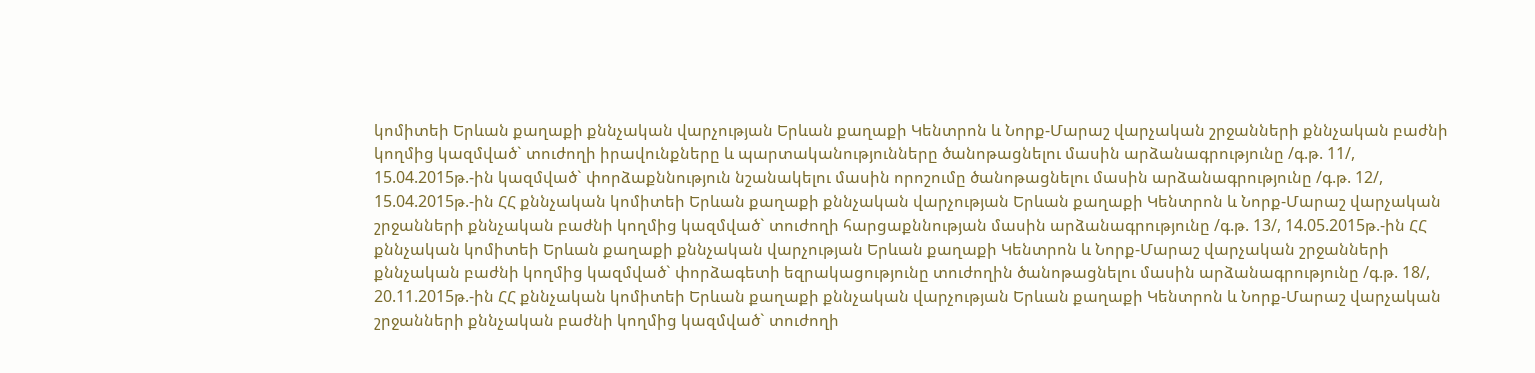կոմիտեի Երևան քաղաքի քննչական վարչության Երևան քաղաքի Կենտրոն և Նորք-Մարաշ վարչական շրջանների քննչական բաժնի կողմից կազմված` տուժողի իրավունքները և պարտականությունները ծանոթացնելու մասին արձանագրությունը /գ.թ. 11/, 15.04.2015թ.-ին կազմված` փորձաքննություն նշանակելու մասին որոշումը ծանոթացնելու մասին արձանագրությունը /գ.թ. 12/, 15.04.2015թ.-ին ՀՀ քննչական կոմիտեի Երևան քաղաքի քննչական վարչության Երևան քաղաքի Կենտրոն և Նորք-Մարաշ վարչական շրջանների քննչական բաժնի կողմից կազմված` տուժողի հարցաքննության մասին արձանագրությունը /գ.թ. 13/, 14.05.2015թ.-ին ՀՀ քննչական կոմիտեի Երևան քաղաքի քննչական վարչության Երևան քաղաքի Կենտրոն և Նորք-Մարաշ վարչական շրջանների քննչական բաժնի կողմից կազմված` փորձագետի եզրակացությունը տուժողին ծանոթացնելու մասին արձանագրությունը /գ.թ. 18/, 20.11.2015թ.-ին ՀՀ քննչական կոմիտեի Երևան քաղաքի քննչական վարչության Երևան քաղաքի Կենտրոն և Նորք-Մարաշ վարչական շրջանների քննչական բաժնի կողմից կազմված` տուժողի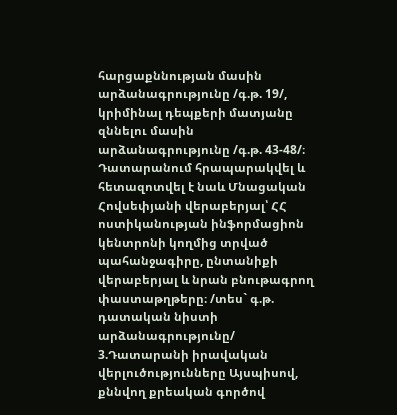հարցաքննության մասին արձանագրությունը /գ.թ. 19/, կրիմինալ դեպքերի մատյանը զննելու մասին արձանագրությունը /գ.թ. 43-48/։ Դատարանում հրապարակվել և հետազոտվել է նաև Մնացական Հովսեփյանի վերաբերյալ՝ ՀՀ ոստիկանության ինֆորմացիոն կենտրոնի կողմից տրված պահանջագիրը, ընտանիքի վերաբերյալ և նրան բնութագրող փաստաթղթերը։ /տես` գ.թ. դատական նիստի արձանագրությունը/ 3.Դատարանի իրավական վերլուծությունները Այսպիսով, քննվող քրեական գործով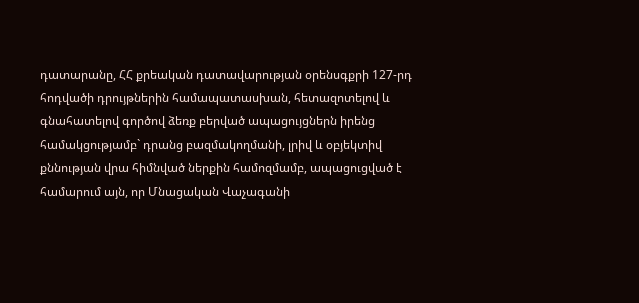դատարանը, ՀՀ քրեական դատավարության օրենսգքրի 127-րդ հոդվածի դրույթներին համապատասխան, հետազոտելով և գնահատելով գործով ձեռք բերված ապացույցներն իրենց համակցությամբ` դրանց բազմակողմանի, լրիվ և օբյեկտիվ քննության վրա հիմնված ներքին համոզմամբ, ապացուցված է համարում այն, որ Մնացական Վաչագանի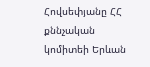Հովսեփյանը ՀՀ քննչական կոմիտեի Երևան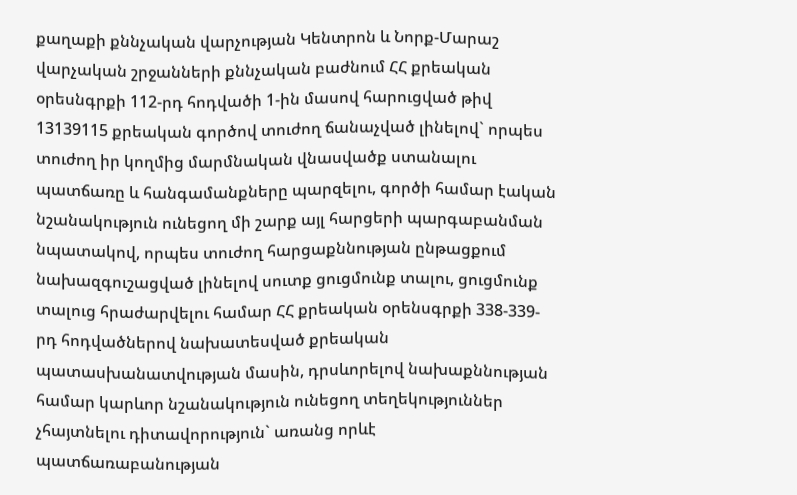քաղաքի քննչական վարչության Կենտրոն և Նորք-Մարաշ վարչական շրջանների քննչական բաժնում ՀՀ քրեական օրեսնգրքի 112-րդ հոդվածի 1-ին մասով հարուցված թիվ 13139115 քրեական գործով տուժող ճանաչված լինելով` որպես տուժող իր կողմից մարմնական վնասվածք ստանալու պատճառը և հանգամանքները պարզելու, գործի համար էական նշանակություն ունեցող մի շարք այլ հարցերի պարգաբանման նպատակով, որպես տուժող հարցաքննության ընթացքում նախազգուշացված լինելով սուտք ցուցմունք տալու, ցուցմունք տալուց հրաժարվելու համար ՀՀ քրեական օրենսգրքի 338-339-րդ հոդվածներով նախատեսված քրեական պատասխանատվության մասին, դրսևորելով նախաքննության համար կարևոր նշանակություն ունեցող տեղեկություններ չհայտնելու դիտավորություն` առանց որևէ պատճառաբանության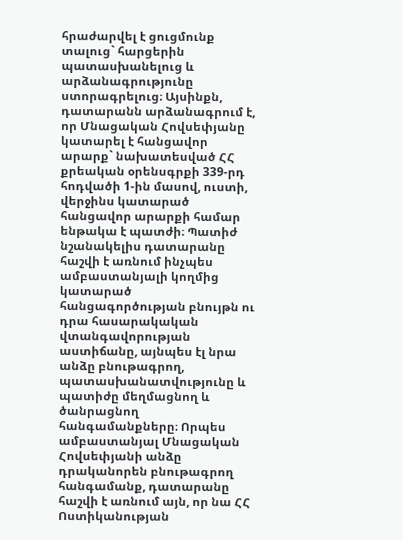հրաժարվել է ցուցմունք տալուց` հարցերին պատասխանելուց և արձանագրությունը ստորագրելուց։ Այսինքն, դատարանն արձանագրում է, որ Մնացական Հովսեփյանը կատարել է հանցավոր արարք` նախատեսված ՀՀ քրեական օրենսգրքի 339-րդ հոդվածի 1-ին մասով, ուստի, վերջինս կատարած հանցավոր արարքի համար ենթակա է պատժի։ Պատիժ նշանակելիս դատարանը հաշվի է առնում ինչպես ամբաստանյալի կողմից կատարած հանցագործության բնույթն ու դրա հասարակական վտանգավորության աստիճանը, այնպես էլ նրա անձը բնութագրող, պատասխանատվությունը և պատիժը մեղմացնող և ծանրացնող հանգամանքները։ Որպես ամբաստանյալ Մնացական Հովսեփյանի անձը դրականորեն բնութագրող հանգամանք, դատարանը հաշվի է առնում այն, որ նա ՀՀ Ոստիկանության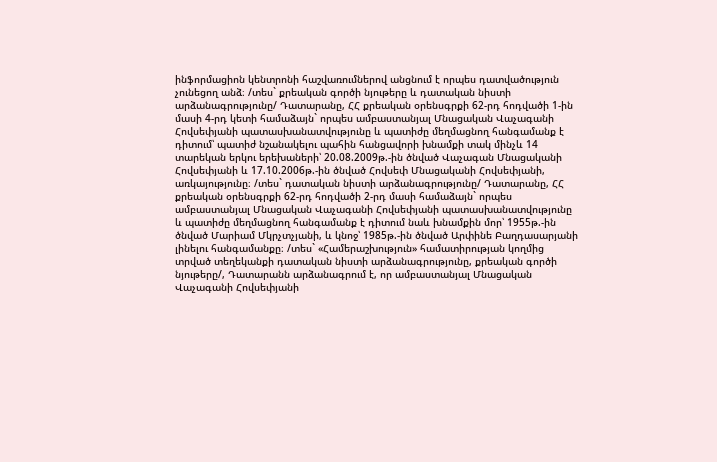ինֆորմացիոն կենտրոնի հաշվառումներով անցնում է որպես դատվածություն չունեցող անձ։ /տես` քրեական գործի նյութերը և դատական նիստի արձանագրությունը/ Դատարանը, ՀՀ քրեական օրենսգրքի 62-րդ հոդվածի 1-ին մասի 4-րդ կետի համաձայն` որպես ամբաստանյալ Մնացական Վաչագանի Հովսեփյանի պատասխանատվությունը և պատիժը մեղմացնող հանգամանք է դիտում՝ պատիժ նշանակելու պահին հանցավորի խնամքի տակ մինչև 14 տարեկան երկու երեխաների՝ 20.08.2009թ.-ին ծնված Վաչագան Մնացականի Հովսեփյանի և 17.10.2006թ.-ին ծնված Հովսեփ Մնացականի Հովսեփյանի, առկայությունը։ /տես` դատական նիստի արձանագրությունը/ Դատարանը, ՀՀ քրեական օրենսգրքի 62-րդ հոդվածի 2-րդ մասի համաձայն` որպես ամբաստանյալ Մնացական Վաչագանի Հովսեփյանի պատասխանատվությունը և պատիժը մեղմացնող հանգամանք է դիտում նաև խնամքին մոր՝ 1955թ.-ին ծնված Մարիամ Մկրչտչյանի, և կնոջ՝ 1985թ.-ին ծնված Արփինե Բաղդասարյանի լինելու հանգամանքը։ /տես` «Համերաշխություն» համատիրության կողմից տրված տեղեկանքի դատական նիստի արձանագրությունը, քրեական գործի նյութերը/, Դատարանն արձանագրում է, որ ամբաստանյալ Մնացական Վաչագանի Հովսեփյանի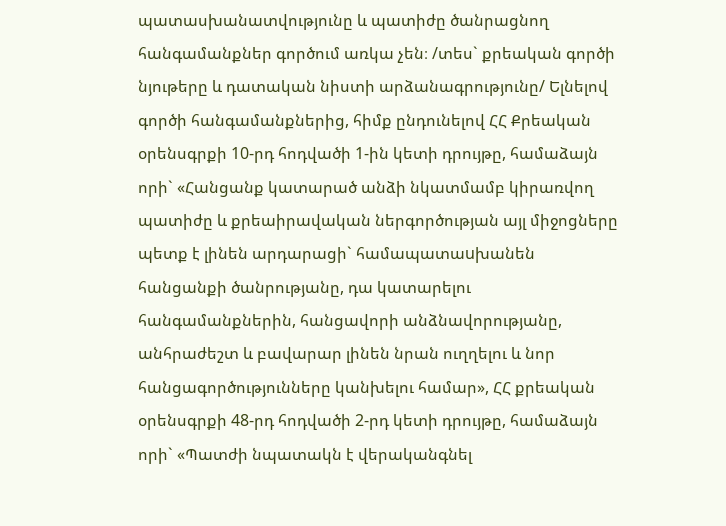պատասխանատվությունը և պատիժը ծանրացնող հանգամանքներ գործում առկա չեն։ /տես` քրեական գործի նյութերը և դատական նիստի արձանագրությունը/ Ելնելով գործի հանգամանքներից, հիմք ընդունելով ՀՀ Քրեական օրենսգրքի 10-րդ հոդվածի 1-ին կետի դրույթը, համաձայն որի` «Հանցանք կատարած անձի նկատմամբ կիրառվող պատիժը և քրեաիրավական ներգործության այլ միջոցները պետք է լինեն արդարացի` համապատաuխանեն հանցանքի ծանրությանը, դա կատարելու հանգամանքներին, հանցավորի անձնավորությանը, անհրաժեշտ և բավարար լինեն նրան ուղղելու և նոր հանցագործությունները կանխելու համար», ՀՀ քրեական օրենսգրքի 48-րդ հոդվածի 2-րդ կետի դրույթը, համաձայն որի` «Պատժի նպատակն է վերականգնել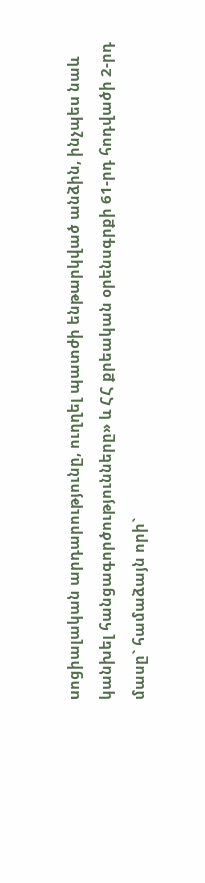uոցիալական արդարությունը, ուղղել պատժի ենթարկված անձին, ինչպեu նաև կանխել հանցագործությունները» և ՀՀ քրեական օրենսգրքի 61-րդ հոդվածի 2-րդ մասը` համաձայն որի`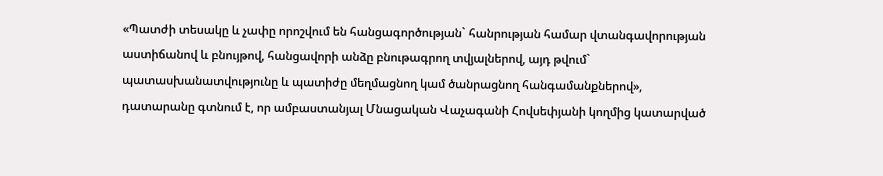«Պատժի տեսակը և չափը որոշվում են հանցագործության` հանրության համար վտանգավորության աստիճանով և բնույթով, հանցավորի անձը բնութագրող տվյալներով, այդ թվում` պատասխանատվությունը և պատիժը մեղմացնող կամ ծանրացնող հանգամանքներով», դատարանը գտնում է, որ ամբաստանյալ Մնացական Վաչագանի Հովսեփյանի կողմից կատարված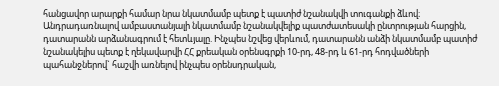հանցավոր արարքի համար նրա նկատմամբ պետք է պատիժ նշանակվի տուգանքի ձևով։ Անդրադառնալով ամբաստանյալի նկատմամբ նշանակվելիք պատժատեսակի ընտրության հարցին, դատարանն արձանագրում է հետևյալը. Ինչպես նշվեց վերևում, դատարանն անձի նկատմամբ պատիժ նշանակելիս պետք է ղեկավարվի ՀՀ քրեական օրենսգրքի 10-րդ, 48-րդ և 61-րդ հոդվածների պահանջներով` հաշվի առնելով ինչպես օրենսդրական,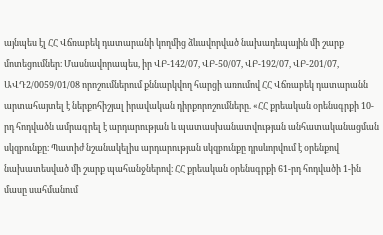այնպես էլ ՀՀ Վճռաբեկ դատարանի կողմից ձևավորված նախադեպային մի շարք մոտեցումներ։ Մասնավորապես, իր ՎԲ-142/07, ՎԲ-50/07, ՎԲ-192/07, ՎԲ-201/07, ԱՎԴ2/0059/01/08 որոշումներում քննարկվող հարցի առումով ՀՀ Վճռաբեկ դատարանն արտահայտել է ներքոհիշյալ իրավական դիրքորոշումները. «ՀՀ քրեական օրենսգրքի 10-րդ հոդվածն ամրագրել է արդարության և պատասխանատվության անհատականացման սկզբունքը։ Պատիժ նշանակելիս արդարության սկզբունքը դրսևորվում է օրենքով նախատեսված մի շարք պահանջներով։ ՀՀ քրեական օրենսգրքի 61-րդ հոդվածի 1-ին մասը սահմանում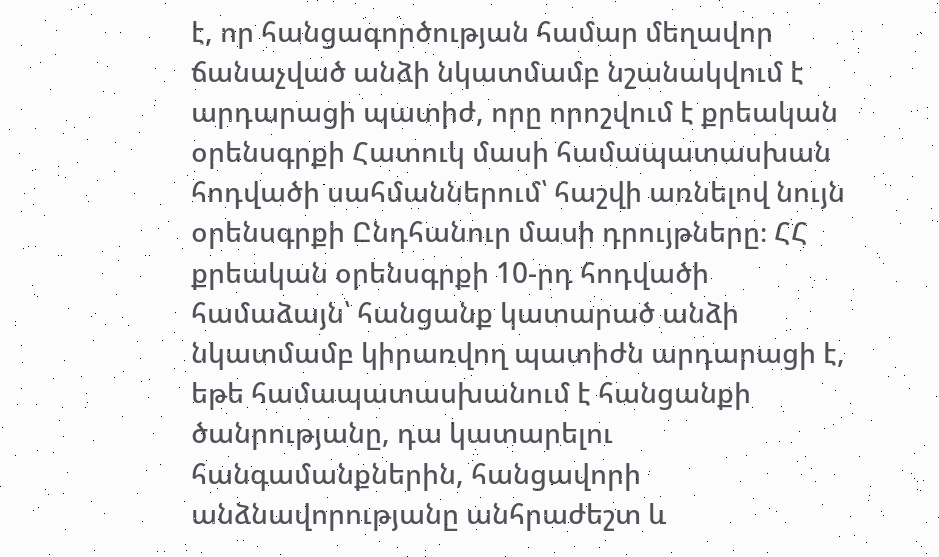է, որ հանցագործության համար մեղավոր ճանաչված անձի նկատմամբ նշանակվում է արդարացի պատիժ, որը որոշվում է քրեական օրենսգրքի Հատուկ մասի համապատասխան հոդվածի սահմաններում՝ հաշվի առնելով նույն օրենսգրքի Ընդհանուր մասի դրույթները։ ՀՀ քրեական օրենսգրքի 10-րդ հոդվածի համաձայն՝ հանցանք կատարած անձի նկատմամբ կիրառվող պատիժն արդարացի է, եթե համապատասխանում է հանցանքի ծանրությանը, դա կատարելու հանգամանքներին, հանցավորի անձնավորությանը անհրաժեշտ և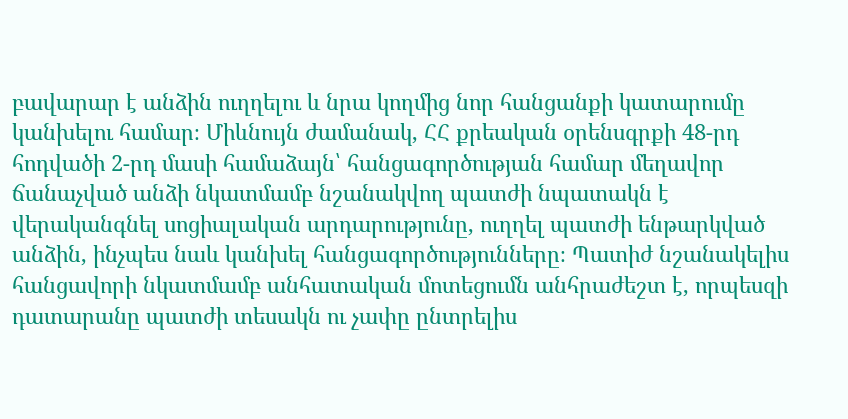բավարար է անձին ուղղելու և նրա կողմից նոր հանցանքի կատարումը կանխելու համար։ Միևնույն ժամանակ, ՀՀ քրեական օրենսգրքի 48-րդ հոդվածի 2-րդ մասի համաձայն՝ հանցագործության համար մեղավոր ճանաչված անձի նկատմամբ նշանակվող պատժի նպատակն է վերականգնել սոցիալական արդարությունը, ուղղել պատժի ենթարկված անձին, ինչպես նաև կանխել հանցագործությունները։ Պատիժ նշանակելիս հանցավորի նկատմամբ անհատական մոտեցումն անհրաժեշտ է, որպեսզի դատարանը պատժի տեսակն ու չափը ընտրելիս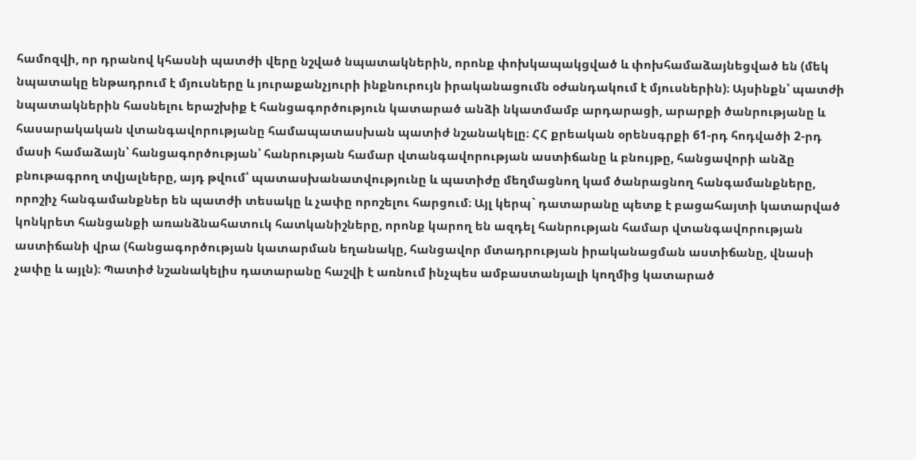համոզվի, որ դրանով կհասնի պատժի վերը նշված նպատակներին, որոնք փոխկապակցված և փոխհամաձայնեցված են (մեկ նպատակը ենթադրում է մյուսները և յուրաքանչյուրի ինքնուրույն իրականացումն օժանդակում է մյուսներին)։ Այսինքն՝ պատժի նպատակներին հասնելու երաշխիք է հանցագործություն կատարած անձի նկատմամբ արդարացի, արարքի ծանրությանը և հասարակական վտանգավորությանը համապատասխան պատիժ նշանակելը։ ՀՀ քրեական օրենսգրքի 61-րդ հոդվածի 2-րդ մասի համաձայն՝ հանցագործության՝ հանրության համար վտանգավորության աստիճանը և բնույթը, հանցավորի անձը բնութագրող տվյալները, այդ թվում՝ պատասխանատվությունը և պատիժը մեղմացնող կամ ծանրացնող հանգամանքները, որոշիչ հանգամանքներ են պատժի տեսակը և չափը որոշելու հարցում։ Այլ կերպ` դատարանը պետք է բացահայտի կատարված կոնկրետ հանցանքի առանձնահատուկ հատկանիշները, որոնք կարող են ազդել հանրության համար վտանգավորության աստիճանի վրա (հանցագործության կատարման եղանակը, հանցավոր մտադրության իրականացման աստիճանը, վնասի չափը և այլն)։ Պատիժ նշանակելիս դատարանը հաշվի է առնում ինչպես ամբաստանյալի կողմից կատարած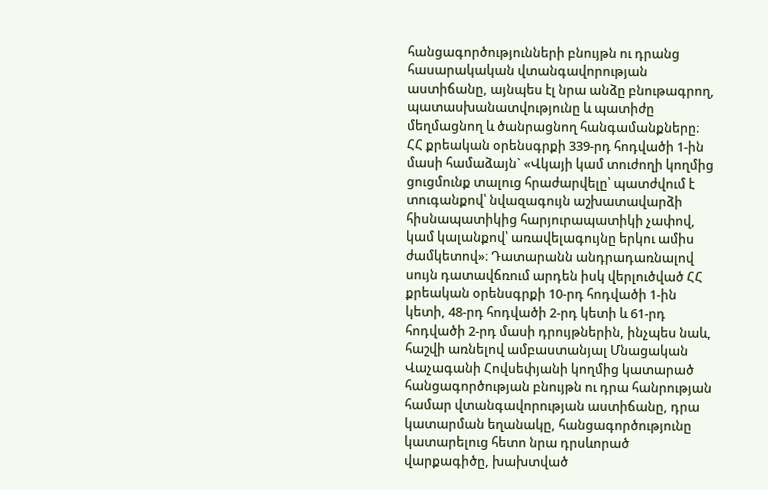հանցագործությունների բնույթն ու դրանց հասարակական վտանգավորության աստիճանը, այնպես էլ նրա անձը բնութագրող, պատասխանատվությունը և պատիժը մեղմացնող և ծանրացնող հանգամանքները։ ՀՀ քրեական օրենսգրքի 339-րդ հոդվածի 1-ին մասի համաձայն` «Վկայի կամ տուժողի կողմից ցուցմունք տալուց հրաժարվելը՝ պատժվում է տուգանքով՝ նվազագույն աշխատավարձի հիսնապատիկից հարյուրապատիկի չափով, կամ կալանքով՝ առավելագույնը երկու ամիս ժամկետով»։ Դատարանն անդրադառնալով սույն դատավճռում արդեն իսկ վերլուծված ՀՀ քրեական օրենսգրքի 10-րդ հոդվածի 1-ին կետի, 48-րդ հոդվածի 2-րդ կետի և 61-րդ հոդվածի 2-րդ մասի դրույթներին, ինչպես նաև, հաշվի առնելով ամբաստանյալ Մնացական Վաչագանի Հովսեփյանի կողմից կատարած հանցագործության բնույթն ու դրա հանրության համար վտանգավորության աստիճանը, դրա կատարման եղանակը, հանցագործությունը կատարելուց հետո նրա դրսևորած վարքագիծը, խախտված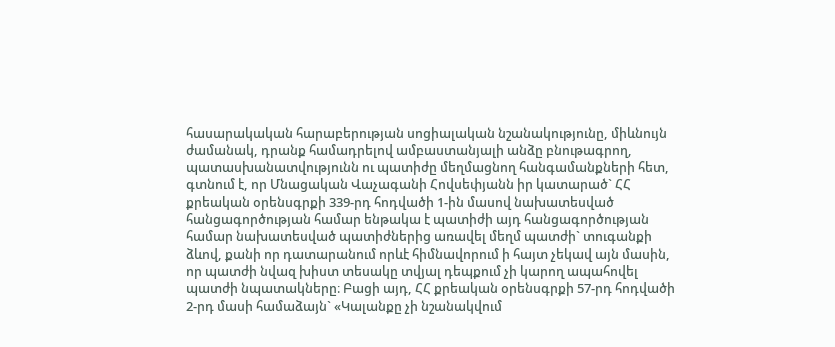հասարակական հարաբերության սոցիալական նշանակությունը, միևնույն ժամանակ, դրանք համադրելով ամբաստանյալի անձը բնութագրող, պատասխանատվությունն ու պատիժը մեղմացնող հանգամանքների հետ, գտնում է, որ Մնացական Վաչագանի Հովսեփյանն իր կատարած` ՀՀ քրեական օրենսգրքի 339-րդ հոդվածի 1-ին մասով նախատեսված հանցագործության համար ենթակա է պատիժի այդ հանցագործության համար նախատեսված պատիժներից առավել մեղմ պատժի` տուգանքի ձևով, քանի որ դատարանում որևէ հիմնավորում ի հայտ չեկավ այն մասին, որ պատժի նվազ խիստ տեսակը տվյալ դեպքում չի կարող ապահովել պատժի նպատակները։ Բացի այդ, ՀՀ քրեական օրենսգրքի 57-րդ հոդվածի 2-րդ մասի համաձայն` «Կալանքը չի նշանակվում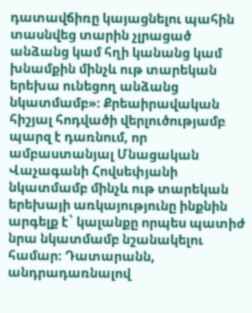դատավճիռը կայացնելու պահին տասնվեց տարին չլրացած անձանց կամ հղի կանանց կամ խնամքին մինչև ութ տարեկան երեխա ունեցող անձանց նկատմամբ»։ Քրեաիրավական հիշյալ հոդվածի վերլուծությամբ պարզ է դառնում, որ ամբաստանյալ Մնացական Վաչագանի Հովսեփյանի նկատմամբ մինչև ութ տարեկան երեխայի առկայությունը ինքնին արգելք է` կալանքը որպես պատիժ նրա նկատմամբ նշանակելու համար։ Դատարանն, անդրադառնալով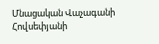Մնացական Վաչագանի Հովսեփյանի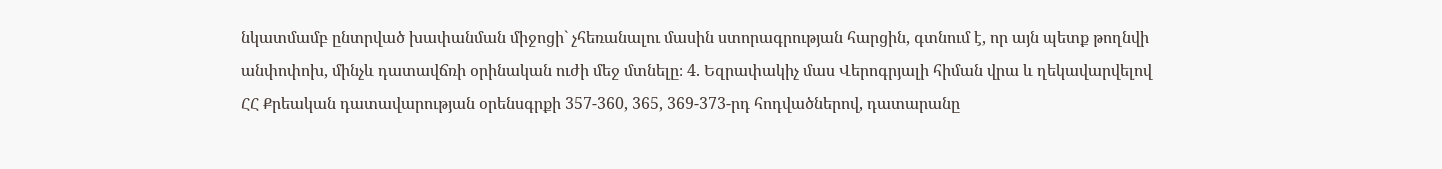նկատմամբ ընտրված խափանման միջոցի` չհեռանալու մասին ստորագրության հարցին, գտնում է, որ այն պետք թողնվի անփոփոխ, մինչև դատավճռի օրինական ուժի մեջ մտնելը։ 4. Եզրափակիչ մաս Վերոգրյալի հիման վրա և ղեկավարվելով ՀՀ Քրեական դատավարության օրենսգրքի 357-360, 365, 369-373-րդ հոդվածներով, դատարանը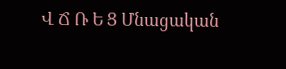Վ Ճ Ռ Ե Ց Մնացական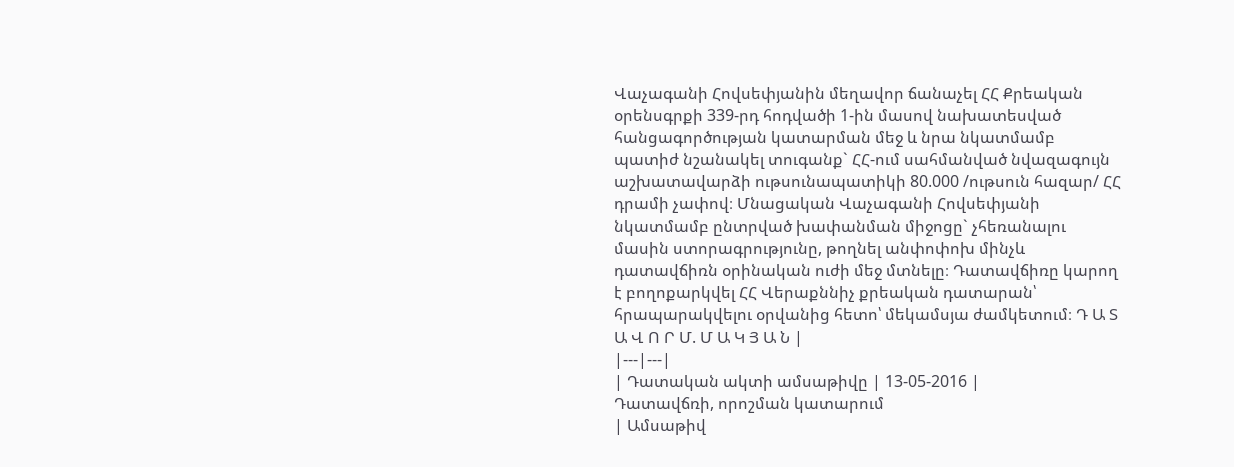Վաչագանի Հովսեփյանին մեղավոր ճանաչել ՀՀ Քրեական օրենսգրքի 339-րդ հոդվածի 1-ին մասով նախատեսված հանցագործության կատարման մեջ և նրա նկատմամբ պատիժ նշանակել տուգանք` ՀՀ-ում սահմանված նվազագույն աշխատավարձի ութսունապատիկի 80.000 /ութսուն հազար/ ՀՀ դրամի չափով։ Մնացական Վաչագանի Հովսեփյանի նկատմամբ ընտրված խափանման միջոցը` չհեռանալու մասին ստորագրությունը, թողնել անփոփոխ մինչև դատավճիռն օրինական ուժի մեջ մտնելը։ Դատավճիռը կարող է բողոքարկվել ՀՀ Վերաքննիչ քրեական դատարան՝ հրապարակվելու օրվանից հետո՝ մեկամսյա ժամկետում։ Դ Ա Տ Ա Վ Ո Ր Մ. Մ Ա Կ Յ Ա Ն |
|---|---|
| Դատական ակտի ամսաթիվը | 13-05-2016 |
Դատավճռի, որոշման կատարում
| Ամսաթիվ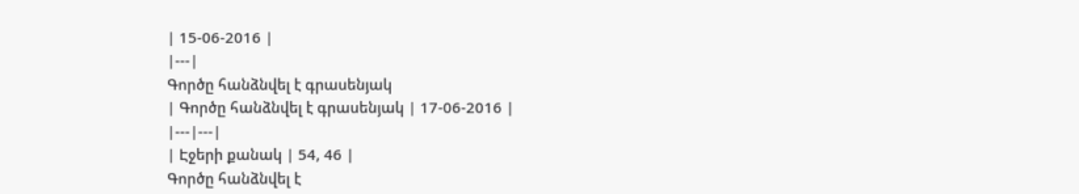| 15-06-2016 |
|---|
Գործը հանձնվել է գրասենյակ
| Գործը հանձնվել է գրասենյակ | 17-06-2016 |
|---|---|
| Էջերի քանակ | 54, 46 |
Գործը հանձնվել է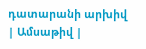դատարանի արխիվ
| Ամսաթիվ |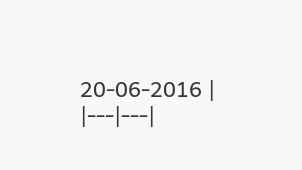20-06-2016 |
|---|---|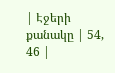| Էջերի քանակը | 54, 46 |